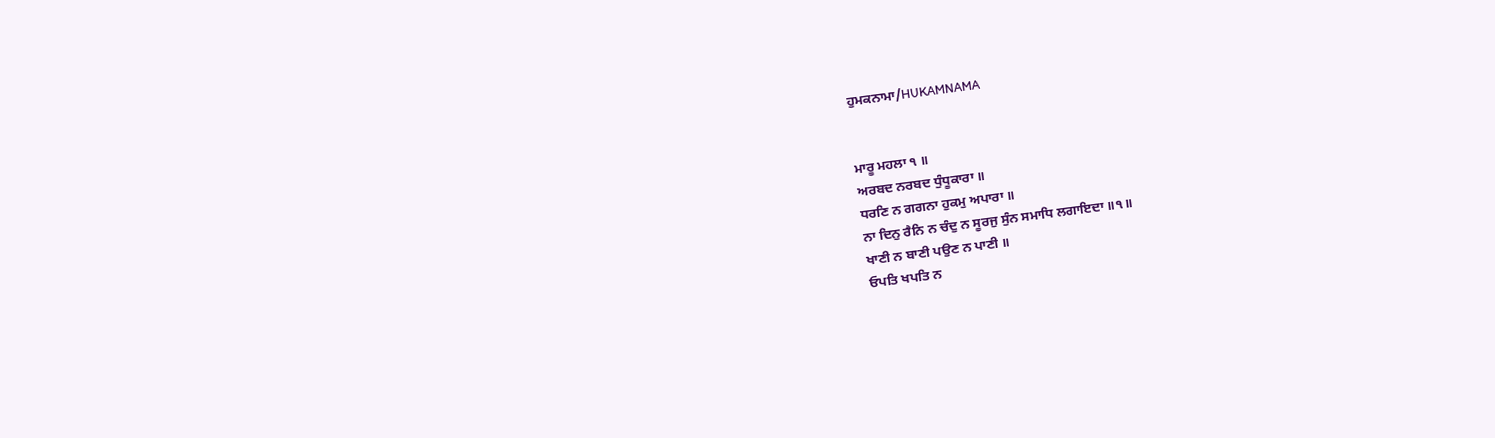ਹੁਮਕਨਾਮਾ/HUKAMNAMA


ਮਾਰੂ ਮਹਲਾ ੧ ॥
ਅਰਬਦ ਨਰਬਦ ਧੁੰਧੂਕਾਰਾ ॥
ਧਰਣਿ ਨ ਗਗਨਾ ਹੁਕਮੁ ਅਪਾਰਾ ॥
ਨਾ ਦਿਨੁ ਰੈਨਿ ਨ ਚੰਦੁ ਨ ਸੂਰਜੁ ਸੁੰਨ ਸਮਾਧਿ ਲਗਾਇਦਾ ॥੧॥
ਖਾਣੀ ਨ ਬਾਣੀ ਪਉਣ ਨ ਪਾਣੀ ॥
ਓਪਤਿ ਖਪਤਿ ਨ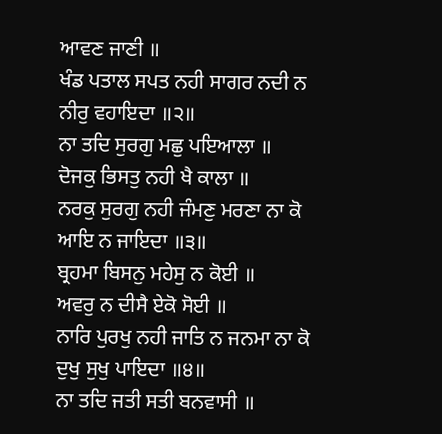ਆਵਣ ਜਾਣੀ ॥
ਖੰਡ ਪਤਾਲ ਸਪਤ ਨਹੀ ਸਾਗਰ ਨਦੀ ਨ ਨੀਰੁ ਵਹਾਇਦਾ ॥੨॥
ਨਾ ਤਦਿ ਸੁਰਗੁ ਮਛੁ ਪਇਆਲਾ ॥
ਦੋਜਕੁ ਭਿਸਤੁ ਨਹੀ ਖੈ ਕਾਲਾ ॥
ਨਰਕੁ ਸੁਰਗੁ ਨਹੀ ਜੰਮਣੁ ਮਰਣਾ ਨਾ ਕੋ ਆਇ ਨ ਜਾਇਦਾ ॥੩॥
ਬ੍ਰਹਮਾ ਬਿਸਨੁ ਮਹੇਸੁ ਨ ਕੋਈ ॥
ਅਵਰੁ ਨ ਦੀਸੈ ਏਕੋ ਸੋਈ ॥
ਨਾਰਿ ਪੁਰਖੁ ਨਹੀ ਜਾਤਿ ਨ ਜਨਮਾ ਨਾ ਕੋ ਦੁਖੁ ਸੁਖੁ ਪਾਇਦਾ ॥੪॥
ਨਾ ਤਦਿ ਜਤੀ ਸਤੀ ਬਨਵਾਸੀ ॥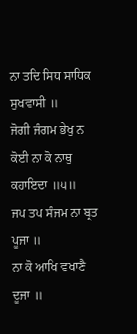ਨਾ ਤਦਿ ਸਿਧ ਸਾਧਿਕ ਸੁਖਵਾਸੀ ॥
ਜੋਗੀ ਜੰਗਮ ਭੇਖੁ ਨ ਕੋਈ ਨਾ ਕੋ ਨਾਥੁ ਕਹਾਇਦਾ ॥੫॥
ਜਪ ਤਪ ਸੰਜਮ ਨਾ ਬ੍ਰਤ ਪੂਜਾ ॥
ਨਾ ਕੋ ਆਖਿ ਵਖਾਣੈ ਦੂਜਾ ॥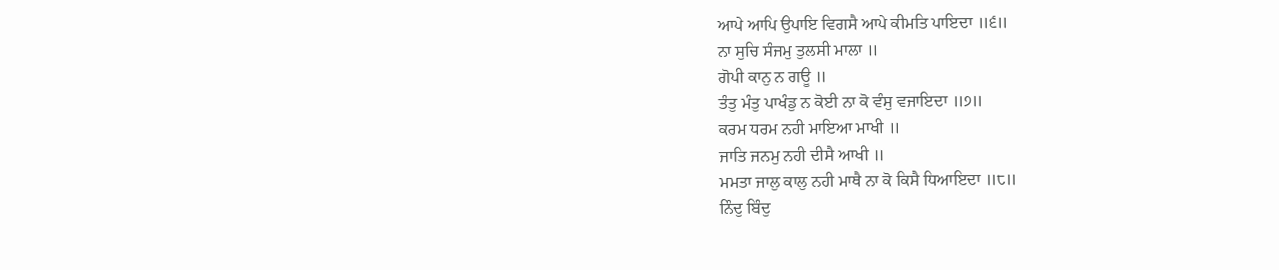ਆਪੇ ਆਪਿ ਉਪਾਇ ਵਿਗਸੈ ਆਪੇ ਕੀਮਤਿ ਪਾਇਦਾ ॥੬॥
ਨਾ ਸੁਚਿ ਸੰਜਮੁ ਤੁਲਸੀ ਮਾਲਾ ॥
ਗੋਪੀ ਕਾਨੁ ਨ ਗਊ ॥
ਤੰਤੁ ਮੰਤੁ ਪਾਖੰਡੁ ਨ ਕੋਈ ਨਾ ਕੋ ਵੰਸੁ ਵਜਾਇਦਾ ॥੭॥
ਕਰਮ ਧਰਮ ਨਹੀ ਮਾਇਆ ਮਾਖੀ ॥
ਜਾਤਿ ਜਨਮੁ ਨਹੀ ਦੀਸੈ ਆਖੀ ॥
ਮਮਤਾ ਜਾਲੁ ਕਾਲੁ ਨਹੀ ਮਾਥੈ ਨਾ ਕੋ ਕਿਸੈ ਧਿਆਇਦਾ ॥੮॥
ਨਿੰਦੁ ਬਿੰਦੁ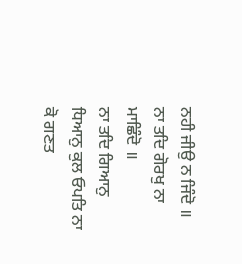ਨਹੀ ਜੀਉ ਨ ਜਿੰਦੋ ॥
ਨਾ ਤਦਿ ਗੋਰਖੁ ਨਾ ਮਾਛਿੰਦੋ ॥
ਨਾ ਤਦਿ ਗਿਆਨੁ ਧਿਆਨੁ ਕੁਲ ਓਪਤਿ ਨਾ ਕੋ ਗਣਤ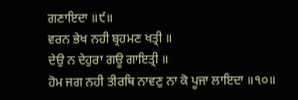ਗਣਾਇਦਾ ॥੯॥
ਵਰਨ ਭੇਖ ਨਹੀ ਬ੍ਰਹਮਣ ਖਤ੍ਰੀ ॥
ਦੇਉ ਨ ਦੇਹੁਰਾ ਗਊ ਗਾਇਤ੍ਰੀ ॥
ਹੋਮ ਜਗ ਨਹੀ ਤੀਰਥਿ ਨਾਵਣੁ ਨਾ ਕੋ ਪੂਜਾ ਲਾਇਦਾ ॥੧੦॥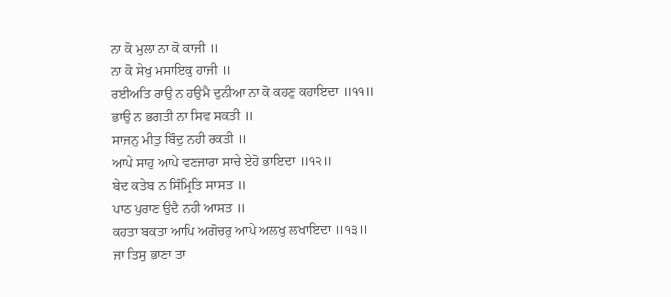ਨਾ ਕੋ ਮੁਲਾ ਨਾ ਕੋ ਕਾਜੀ ॥
ਨਾ ਕੋ ਸੇਖੁ ਮਸਾਇਕੁ ਹਾਜੀ ॥
ਰਈਅਤਿ ਰਾਉ ਨ ਹਉਮੈ ਦੁਨੀਆ ਨਾ ਕੋ ਕਹਣੁ ਕਹਾਇਦਾ ॥੧੧॥
ਭਾਉ ਨ ਭਗਤੀ ਨਾ ਸਿਵ ਸਕਤੀ ॥
ਸਾਜਨੁ ਮੀਤੁ ਬਿੰਦੁ ਨਹੀ ਰਕਤੀ ॥
ਆਪੇ ਸਾਹੁ ਆਪੇ ਵਣਜਾਰਾ ਸਾਚੇ ਏਹੋ ਭਾਇਦਾ ॥੧੨॥
ਬੇਦ ਕਤੇਬ ਨ ਸਿੰਮ੍ਰਿਤਿ ਸਾਸਤ ॥
ਪਾਠ ਪੁਰਾਣ ਉਦੈ ਨਹੀ ਆਸਤ ॥
ਕਹਤਾ ਬਕਤਾ ਆਪਿ ਅਗੋਚਰੁ ਆਪੇ ਅਲਖੁ ਲਖਾਇਦਾ ॥੧੩॥
ਜਾ ਤਿਸੁ ਭਾਣਾ ਤਾ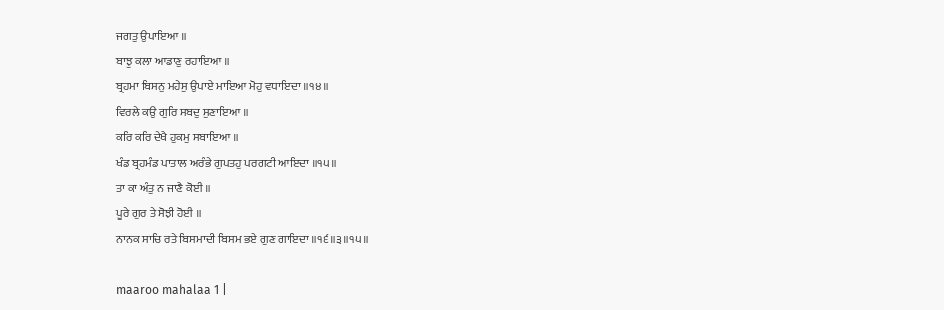ਜਗਤੁ ਉਪਾਇਆ ॥
ਬਾਝੁ ਕਲਾ ਆਡਾਣੁ ਰਹਾਇਆ ॥
ਬ੍ਰਹਮਾ ਬਿਸਨੁ ਮਹੇਸੁ ਉਪਾਏ ਮਾਇਆ ਮੋਹੁ ਵਧਾਇਦਾ ॥੧੪॥
ਵਿਰਲੇ ਕਉ ਗੁਰਿ ਸਬਦੁ ਸੁਣਾਇਆ ॥
ਕਰਿ ਕਰਿ ਦੇਖੈ ਹੁਕਮੁ ਸਬਾਇਆ ॥
ਖੰਡ ਬ੍ਰਹਮੰਡ ਪਾਤਾਲ ਅਰੰਭੇ ਗੁਪਤਹੁ ਪਰਗਟੀ ਆਇਦਾ ॥੧੫॥
ਤਾ ਕਾ ਅੰਤੁ ਨ ਜਾਣੈ ਕੋਈ ॥
ਪੂਰੇ ਗੁਰ ਤੇ ਸੋਝੀ ਹੋਈ ॥
ਨਾਨਕ ਸਾਚਿ ਰਤੇ ਬਿਸਮਾਦੀ ਬਿਸਮ ਭਏ ਗੁਣ ਗਾਇਦਾ ॥੧੬॥੩॥੧੫॥

maaroo mahalaa 1 |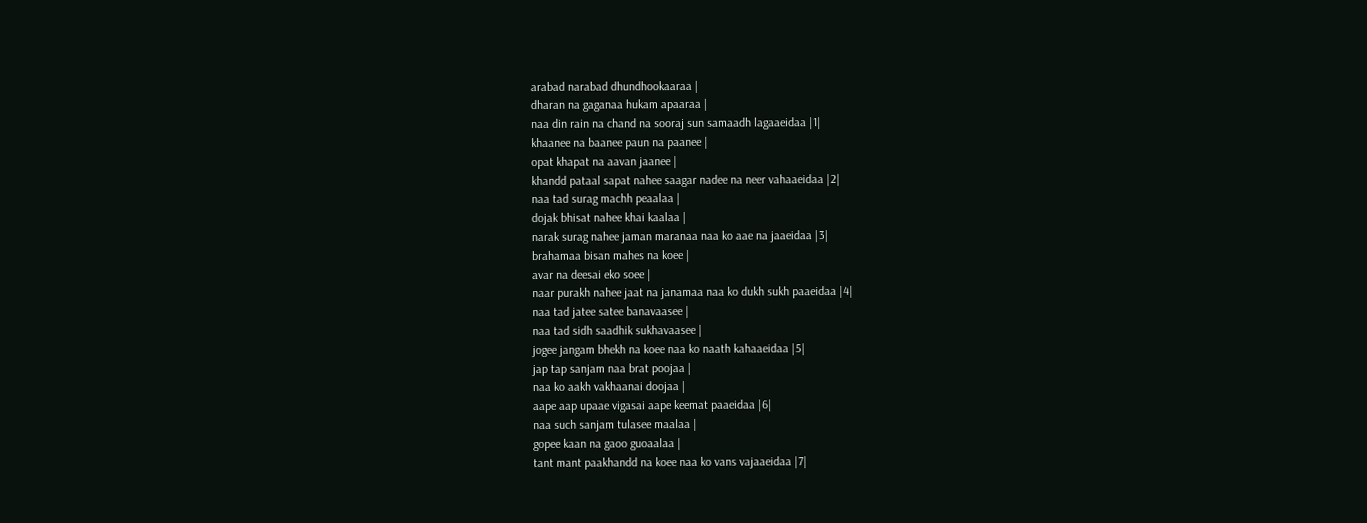arabad narabad dhundhookaaraa |
dharan na gaganaa hukam apaaraa |
naa din rain na chand na sooraj sun samaadh lagaaeidaa |1|
khaanee na baanee paun na paanee |
opat khapat na aavan jaanee |
khandd pataal sapat nahee saagar nadee na neer vahaaeidaa |2|
naa tad surag machh peaalaa |
dojak bhisat nahee khai kaalaa |
narak surag nahee jaman maranaa naa ko aae na jaaeidaa |3|
brahamaa bisan mahes na koee |
avar na deesai eko soee |
naar purakh nahee jaat na janamaa naa ko dukh sukh paaeidaa |4|
naa tad jatee satee banavaasee |
naa tad sidh saadhik sukhavaasee |
jogee jangam bhekh na koee naa ko naath kahaaeidaa |5|
jap tap sanjam naa brat poojaa |
naa ko aakh vakhaanai doojaa |
aape aap upaae vigasai aape keemat paaeidaa |6|
naa such sanjam tulasee maalaa |
gopee kaan na gaoo guoaalaa |
tant mant paakhandd na koee naa ko vans vajaaeidaa |7|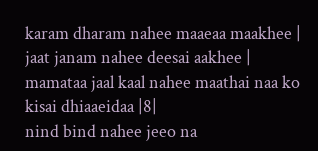karam dharam nahee maaeaa maakhee |
jaat janam nahee deesai aakhee |
mamataa jaal kaal nahee maathai naa ko kisai dhiaaeidaa |8|
nind bind nahee jeeo na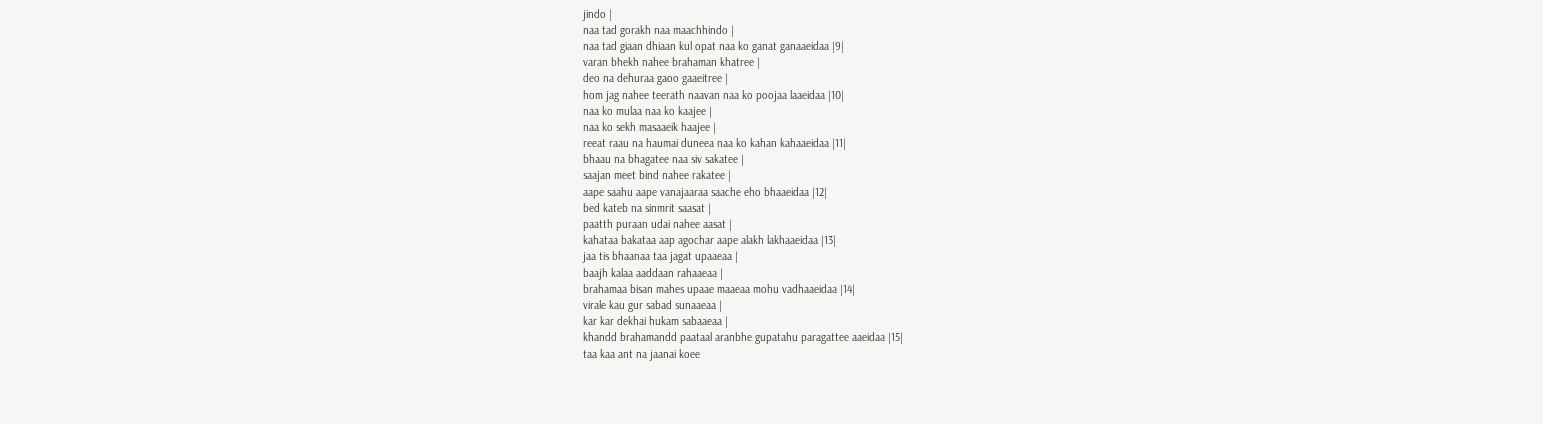jindo |
naa tad gorakh naa maachhindo |
naa tad giaan dhiaan kul opat naa ko ganat ganaaeidaa |9|
varan bhekh nahee brahaman khatree |
deo na dehuraa gaoo gaaeitree |
hom jag nahee teerath naavan naa ko poojaa laaeidaa |10|
naa ko mulaa naa ko kaajee |
naa ko sekh masaaeik haajee |
reeat raau na haumai duneea naa ko kahan kahaaeidaa |11|
bhaau na bhagatee naa siv sakatee |
saajan meet bind nahee rakatee |
aape saahu aape vanajaaraa saache eho bhaaeidaa |12|
bed kateb na sinmrit saasat |
paatth puraan udai nahee aasat |
kahataa bakataa aap agochar aape alakh lakhaaeidaa |13|
jaa tis bhaanaa taa jagat upaaeaa |
baajh kalaa aaddaan rahaaeaa |
brahamaa bisan mahes upaae maaeaa mohu vadhaaeidaa |14|
virale kau gur sabad sunaaeaa |
kar kar dekhai hukam sabaaeaa |
khandd brahamandd paataal aranbhe gupatahu paragattee aaeidaa |15|
taa kaa ant na jaanai koee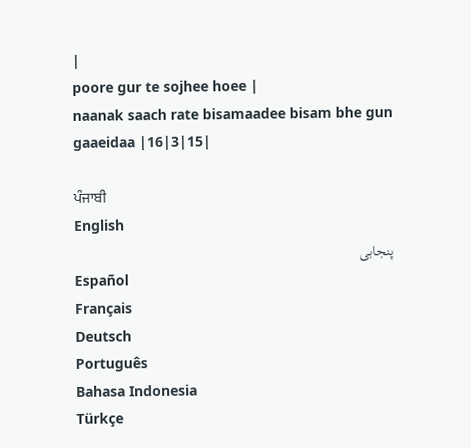|
poore gur te sojhee hoee |
naanak saach rate bisamaadee bisam bhe gun gaaeidaa |16|3|15|

ਪੰਜਾਬੀ
English
پنجابی
Español
Français
Deutsch
Português
Bahasa Indonesia
Türkçe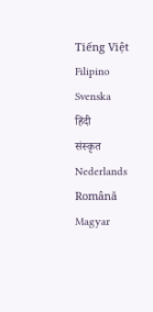Tiếng Việt
Filipino
Svenska
हिंदी
संस्कृत
Nederlands
Română
Magyar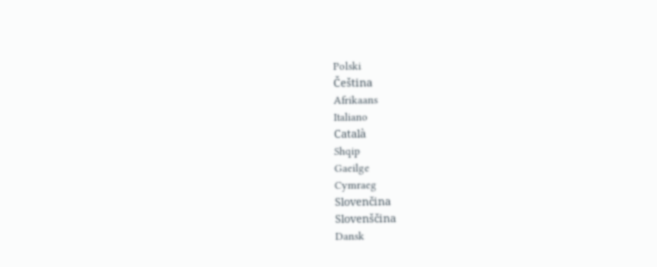Polski
Čeština
Afrikaans
Italiano
Català
Shqip
Gaeilge
Cymraeg
Slovenčina
Slovenščina
Dansk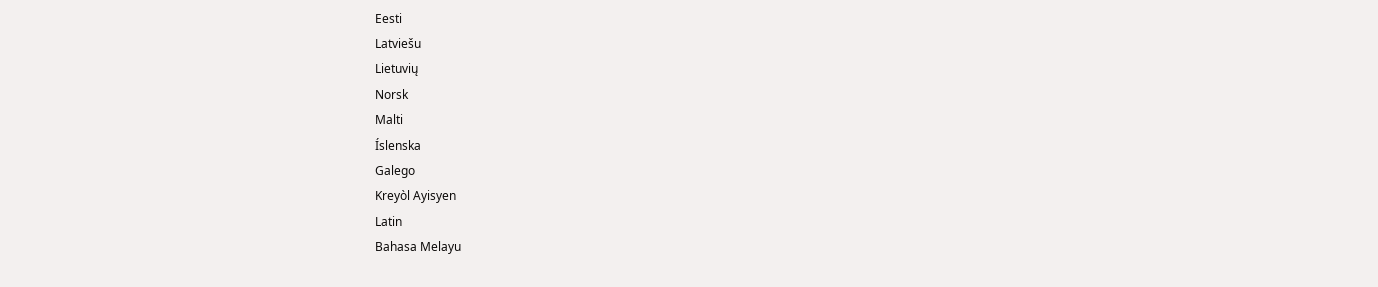Eesti
Latviešu
Lietuvių
Norsk
Malti
Íslenska
Galego
Kreyòl Ayisyen
Latin
Bahasa Melayu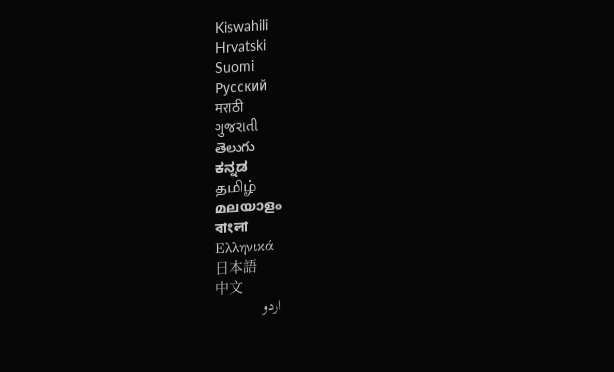Kiswahili
Hrvatski
Suomi
Русский
मराठी
ગુજરાતી
తెలుగు
ಕನ್ನಡ
தமிழ்
മലയാളം
বাংলা
Ελληνικά
日本語
中文
اردو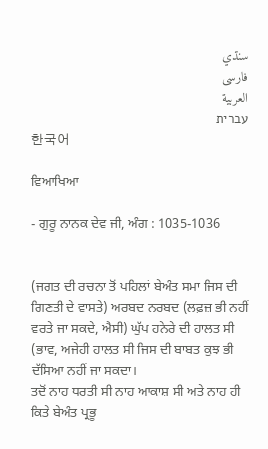سنڌي
فارسی
العربية
עברית
한국어

ਵਿਆਖਿਆ

- ਗੁਰੂ ਨਾਨਕ ਦੇਵ ਜੀ, ਅੰਗ : 1035-1036


(ਜਗਤ ਦੀ ਰਚਨਾ ਤੋਂ ਪਹਿਲਾਂ ਬੇਅੰਤ ਸਮਾ ਜਿਸ ਦੀ ਗਿਣਤੀ ਦੇ ਵਾਸਤੇ) ਅਰਬਦ ਨਰਬਦ (ਲਫ਼ਜ਼ ਭੀ ਨਹੀਂ ਵਰਤੇ ਜਾ ਸਕਦੇ, ਐਸੀ) ਘੁੱਪ ਹਨੇਰੇ ਦੀ ਹਾਲਤ ਸੀ (ਭਾਵ, ਅਜੇਹੀ ਹਾਲਤ ਸੀ ਜਿਸ ਦੀ ਬਾਬਤ ਕੁਝ ਭੀ ਦੱਸਿਆ ਨਹੀਂ ਜਾ ਸਕਦਾ।
ਤਦੋਂ ਨਾਹ ਧਰਤੀ ਸੀ ਨਾਹ ਆਕਾਸ਼ ਸੀ ਅਤੇ ਨਾਹ ਹੀ ਕਿਤੇ ਬੇਅੰਤ ਪ੍ਰਭੂ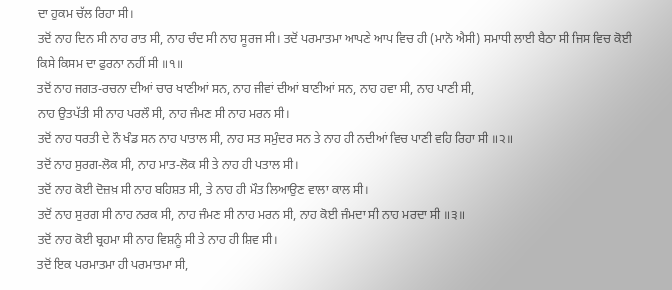ਦਾ ਹੁਕਮ ਚੱਲ ਰਿਹਾ ਸੀ।
ਤਦੋਂ ਨਾਹ ਦਿਨ ਸੀ ਨਾਹ ਰਾਤ ਸੀ, ਨਾਹ ਚੰਦ ਸੀ ਨਾਹ ਸੂਰਜ ਸੀ। ਤਦੋਂ ਪਰਮਾਤਮਾ ਆਪਣੇ ਆਪ ਵਿਚ ਹੀ (ਮਾਨੋ ਐਸੀ) ਸਮਾਧੀ ਲਾਈ ਬੈਠਾ ਸੀ ਜਿਸ ਵਿਚ ਕੋਈ ਕਿਸੇ ਕਿਸਮ ਦਾ ਫੁਰਨਾ ਨਹੀਂ ਸੀ ॥੧॥
ਤਦੋਂ ਨਾਹ ਜਗਤ-ਰਚਨਾ ਦੀਆਂ ਚਾਰ ਖਾਣੀਆਂ ਸਨ, ਨਾਹ ਜੀਵਾਂ ਦੀਆਂ ਬਾਣੀਆਂ ਸਨ, ਨਾਹ ਹਵਾ ਸੀ, ਨਾਹ ਪਾਣੀ ਸੀ,
ਨਾਹ ਉਤਪੱਤੀ ਸੀ ਨਾਹ ਪਰਲੌ ਸੀ, ਨਾਹ ਜੰਮਣ ਸੀ ਨਾਹ ਮਰਨ ਸੀ।
ਤਦੋਂ ਨਾਹ ਧਰਤੀ ਦੇ ਨੌ ਖੰਡ ਸਨ ਨਾਹ ਪਾਤਾਲ ਸੀ, ਨਾਹ ਸਤ ਸਮੁੰਦਰ ਸਨ ਤੇ ਨਾਹ ਹੀ ਨਦੀਆਂ ਵਿਚ ਪਾਣੀ ਵਹਿ ਰਿਹਾ ਸੀ ॥੨॥
ਤਦੋਂ ਨਾਹ ਸੁਰਗ-ਲੋਕ ਸੀ, ਨਾਹ ਮਾਤ-ਲੋਕ ਸੀ ਤੇ ਨਾਹ ਹੀ ਪਤਾਲ ਸੀ।
ਤਦੋਂ ਨਾਹ ਕੋਈ ਦੋਜ਼ਖ਼ ਸੀ ਨਾਹ ਬਹਿਸ਼ਤ ਸੀ, ਤੇ ਨਾਹ ਹੀ ਮੌਤ ਲਿਆਉਣ ਵਾਲਾ ਕਾਲ ਸੀ।
ਤਦੋਂ ਨਾਹ ਸੁਰਗ ਸੀ ਨਾਹ ਨਰਕ ਸੀ, ਨਾਹ ਜੰਮਣ ਸੀ ਨਾਹ ਮਰਨ ਸੀ, ਨਾਹ ਕੋਈ ਜੰਮਦਾ ਸੀ ਨਾਹ ਮਰਦਾ ਸੀ ॥੩॥
ਤਦੋਂ ਨਾਹ ਕੋਈ ਬ੍ਰਹਮਾ ਸੀ ਨਾਹ ਵਿਸ਼ਨੂੰ ਸੀ ਤੇ ਨਾਹ ਹੀ ਸ਼ਿਵ ਸੀ।
ਤਦੋਂ ਇਕ ਪਰਮਾਤਮਾ ਹੀ ਪਰਮਾਤਮਾ ਸੀ,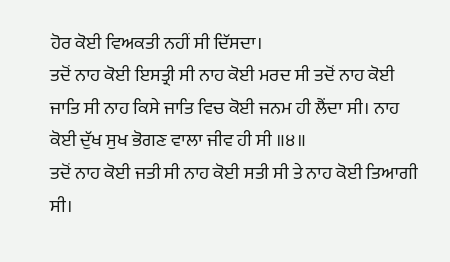ਹੋਰ ਕੋਈ ਵਿਅਕਤੀ ਨਹੀਂ ਸੀ ਦਿੱਸਦਾ।
ਤਦੋਂ ਨਾਹ ਕੋਈ ਇਸਤ੍ਰੀ ਸੀ ਨਾਹ ਕੋਈ ਮਰਦ ਸੀ ਤਦੋਂ ਨਾਹ ਕੋਈ ਜਾਤਿ ਸੀ ਨਾਹ ਕਿਸੇ ਜਾਤਿ ਵਿਚ ਕੋਈ ਜਨਮ ਹੀ ਲੈਂਦਾ ਸੀ। ਨਾਹ ਕੋਈ ਦੁੱਖ ਸੁਖ ਭੋਗਣ ਵਾਲਾ ਜੀਵ ਹੀ ਸੀ ॥੪॥
ਤਦੋਂ ਨਾਹ ਕੋਈ ਜਤੀ ਸੀ ਨਾਹ ਕੋਈ ਸਤੀ ਸੀ ਤੇ ਨਾਹ ਕੋਈ ਤਿਆਗੀ ਸੀ।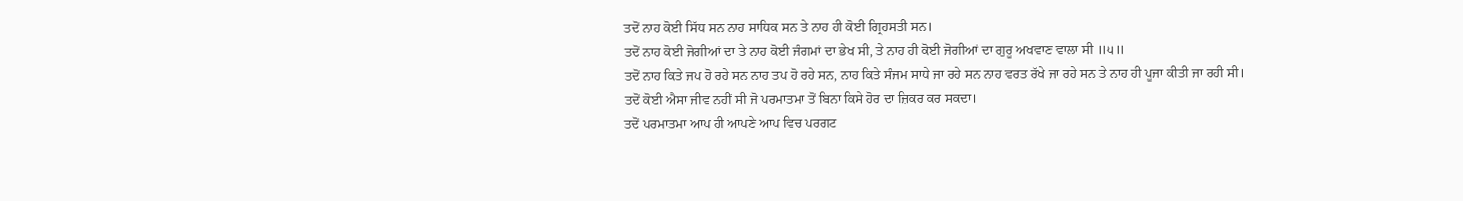ਤਦੋਂ ਨਾਹ ਕੋਈ ਸਿੱਧ ਸਨ ਨਾਹ ਸਾਧਿਕ ਸਨ ਤੇ ਨਾਹ ਹੀ ਕੋਈ ਗ੍ਰਿਹਸਤੀ ਸਨ।
ਤਦੋਂ ਨਾਹ ਕੋਈ ਜੋਗੀਆਂ ਦਾ ਤੇ ਨਾਹ ਕੋਈ ਜੰਗਮਾਂ ਦਾ ਭੇਖ ਸੀ, ਤੇ ਨਾਹ ਹੀ ਕੋਈ ਜੋਗੀਆਂ ਦਾ ਗੁਰੂ ਅਖਵਾਣ ਵਾਲਾ ਸੀ ॥੫॥
ਤਦੋਂ ਨਾਹ ਕਿਤੇ ਜਪ ਹੋ ਰਹੇ ਸਨ ਨਾਹ ਤਪ ਹੋ ਰਹੇ ਸਨ, ਨਾਹ ਕਿਤੇ ਸੰਜਮ ਸਾਧੇ ਜਾ ਰਹੇ ਸਨ ਨਾਹ ਵਰਤ ਰੱਖੇ ਜਾ ਰਹੇ ਸਨ ਤੇ ਨਾਹ ਹੀ ਪੂਜਾ ਕੀਤੀ ਜਾ ਰਹੀ ਸੀ।
ਤਦੋਂ ਕੋਈ ਐਸਾ ਜੀਵ ਨਹੀਂ ਸੀ ਜੋ ਪਰਮਾਤਮਾ ਤੋਂ ਬਿਨਾ ਕਿਸੇ ਹੋਰ ਦਾ ਜ਼ਿਕਰ ਕਰ ਸਕਦਾ।
ਤਦੋਂ ਪਰਮਾਤਮਾ ਆਪ ਹੀ ਆਪਣੇ ਆਪ ਵਿਚ ਪਰਗਟ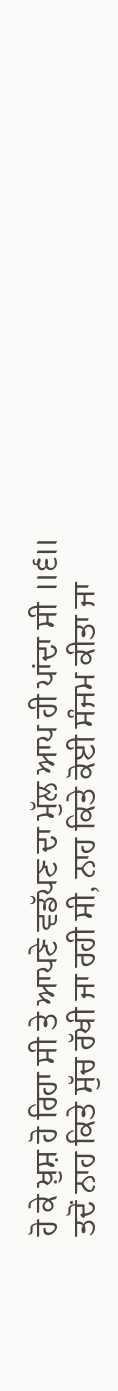ਹੋ ਕੇ ਖ਼ੁਸ਼ ਹੋ ਰਿਹਾ ਸੀ ਤੇ ਆਪਣੇ ਵਡੱਪਣ ਦਾ ਮੁੱਲ ਆਪ ਹੀ ਪਾਂਦਾ ਸੀ ॥੬॥
ਤਦੋਂ ਨਾਹ ਕਿਤੇ ਸੁੱਚ ਰੱਖੀ ਜਾ ਰਹੀ ਸੀ, ਨਾਹ ਕਿਤੇ ਕੋਈ ਸੰਜਮ ਕੀਤਾ ਜਾ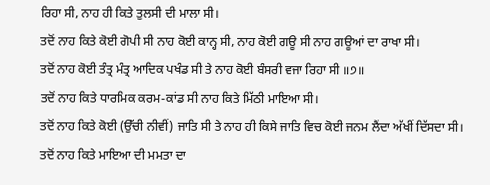ਰਿਹਾ ਸੀ, ਨਾਹ ਹੀ ਕਿਤੇ ਤੁਲਸੀ ਦੀ ਮਾਲਾ ਸੀ।
ਤਦੋਂ ਨਾਹ ਕਿਤੇ ਕੋਈ ਗੋਪੀ ਸੀ ਨਾਹ ਕੋਈ ਕਾਨ੍ਹ ਸੀ, ਨਾਹ ਕੋਈ ਗਊ ਸੀ ਨਾਹ ਗਊਆਂ ਦਾ ਰਾਖਾ ਸੀ।
ਤਦੋਂ ਨਾਹ ਕੋਈ ਤੰਤ੍ਰ ਮੰਤ੍ਰ ਆਦਿਕ ਪਖੰਡ ਸੀ ਤੇ ਨਾਹ ਕੋਈ ਬੰਸਰੀ ਵਜਾ ਰਿਹਾ ਸੀ ॥੭॥
ਤਦੋਂ ਨਾਹ ਕਿਤੇ ਧਾਰਮਿਕ ਕਰਮ-ਕਾਂਡ ਸੀ ਨਾਹ ਕਿਤੇ ਮਿੱਠੀ ਮਾਇਆ ਸੀ।
ਤਦੋਂ ਨਾਹ ਕਿਤੇ ਕੋਈ (ਉੱਚੀ ਨੀਵੀਂ) ਜਾਤਿ ਸੀ ਤੇ ਨਾਹ ਹੀ ਕਿਸੇ ਜਾਤਿ ਵਿਚ ਕੋਈ ਜਨਮ ਲੈਂਦਾ ਅੱਖੀਂ ਦਿੱਸਦਾ ਸੀ।
ਤਦੋਂ ਨਾਹ ਕਿਤੇ ਮਾਇਆ ਦੀ ਮਮਤਾ ਦਾ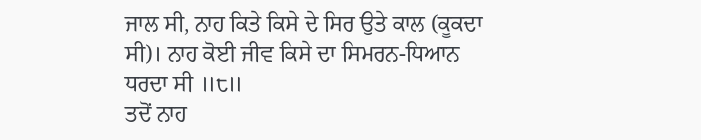ਜਾਲ ਸੀ, ਨਾਹ ਕਿਤੇ ਕਿਸੇ ਦੇ ਸਿਰ ਉਤੇ ਕਾਲ (ਕੂਕਦਾ ਸੀ)। ਨਾਹ ਕੋਈ ਜੀਵ ਕਿਸੇ ਦਾ ਸਿਮਰਨ-ਧਿਆਨ ਧਰਦਾ ਸੀ ॥੮॥
ਤਦੋਂ ਨਾਹ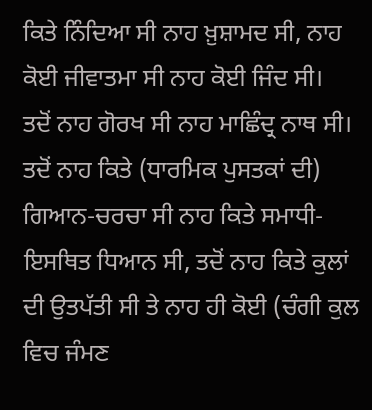ਕਿਤੇ ਨਿੰਦਿਆ ਸੀ ਨਾਹ ਖ਼ੁਸ਼ਾਮਦ ਸੀ, ਨਾਹ ਕੋਈ ਜੀਵਾਤਮਾ ਸੀ ਨਾਹ ਕੋਈ ਜਿੰਦ ਸੀ।
ਤਦੋਂ ਨਾਹ ਗੋਰਖ ਸੀ ਨਾਹ ਮਾਛਿੰਦ੍ਰ ਨਾਥ ਸੀ।
ਤਦੋਂ ਨਾਹ ਕਿਤੇ (ਧਾਰਮਿਕ ਪੁਸਤਕਾਂ ਦੀ) ਗਿਆਨ-ਚਰਚਾ ਸੀ ਨਾਹ ਕਿਤੇ ਸਮਾਧੀ-ਇਸਥਿਤ ਧਿਆਨ ਸੀ, ਤਦੋਂ ਨਾਹ ਕਿਤੇ ਕੁਲਾਂ ਦੀ ਉਤਪੱਤੀ ਸੀ ਤੇ ਨਾਹ ਹੀ ਕੋਈ (ਚੰਗੀ ਕੁਲ ਵਿਚ ਜੰਮਣ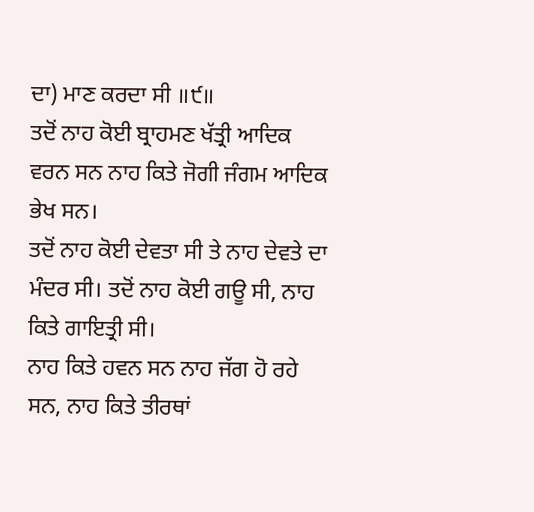ਦਾ) ਮਾਣ ਕਰਦਾ ਸੀ ॥੯॥
ਤਦੋਂ ਨਾਹ ਕੋਈ ਬ੍ਰਾਹਮਣ ਖੱਤ੍ਰੀ ਆਦਿਕ ਵਰਨ ਸਨ ਨਾਹ ਕਿਤੇ ਜੋਗੀ ਜੰਗਮ ਆਦਿਕ ਭੇਖ ਸਨ।
ਤਦੋਂ ਨਾਹ ਕੋਈ ਦੇਵਤਾ ਸੀ ਤੇ ਨਾਹ ਦੇਵਤੇ ਦਾ ਮੰਦਰ ਸੀ। ਤਦੋਂ ਨਾਹ ਕੋਈ ਗਊ ਸੀ, ਨਾਹ ਕਿਤੇ ਗਾਇਤ੍ਰੀ ਸੀ।
ਨਾਹ ਕਿਤੇ ਹਵਨ ਸਨ ਨਾਹ ਜੱਗ ਹੋ ਰਹੇ ਸਨ, ਨਾਹ ਕਿਤੇ ਤੀਰਥਾਂ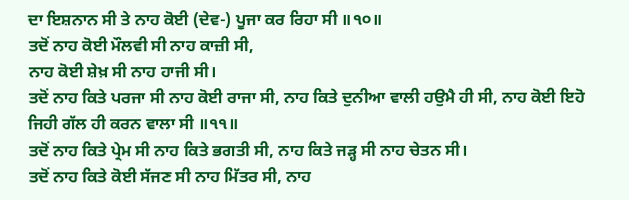ਦਾ ਇਸ਼ਨਾਨ ਸੀ ਤੇ ਨਾਹ ਕੋਈ (ਦੇਵ-) ਪੂਜਾ ਕਰ ਰਿਹਾ ਸੀ ॥੧੦॥
ਤਦੋਂ ਨਾਹ ਕੋਈ ਮੌਲਵੀ ਸੀ ਨਾਹ ਕਾਜ਼ੀ ਸੀ,
ਨਾਹ ਕੋਈ ਸ਼ੇਖ਼ ਸੀ ਨਾਹ ਹਾਜੀ ਸੀ।
ਤਦੋਂ ਨਾਹ ਕਿਤੇ ਪਰਜਾ ਸੀ ਨਾਹ ਕੋਈ ਰਾਜਾ ਸੀ, ਨਾਹ ਕਿਤੇ ਦੁਨੀਆ ਵਾਲੀ ਹਉਮੈ ਹੀ ਸੀ, ਨਾਹ ਕੋਈ ਇਹੋ ਜਿਹੀ ਗੱਲ ਹੀ ਕਰਨ ਵਾਲਾ ਸੀ ॥੧੧॥
ਤਦੋਂ ਨਾਹ ਕਿਤੇ ਪ੍ਰੇਮ ਸੀ ਨਾਹ ਕਿਤੇ ਭਗਤੀ ਸੀ, ਨਾਹ ਕਿਤੇ ਜੜ੍ਹ ਸੀ ਨਾਹ ਚੇਤਨ ਸੀ।
ਤਦੋਂ ਨਾਹ ਕਿਤੇ ਕੋਈ ਸੱਜਣ ਸੀ ਨਾਹ ਮਿੱਤਰ ਸੀ, ਨਾਹ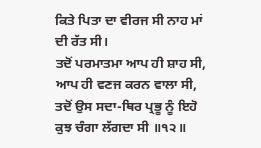ਕਿਤੇ ਪਿਤਾ ਦਾ ਵੀਰਜ ਸੀ ਨਾਹ ਮਾਂ ਦੀ ਰੱਤ ਸੀ।
ਤਦੋਂ ਪਰਮਾਤਮਾ ਆਪ ਹੀ ਸ਼ਾਹ ਸੀ, ਆਪ ਹੀ ਵਣਜ ਕਰਨ ਵਾਲਾ ਸੀ, ਤਦੋਂ ਉਸ ਸਦਾ-ਥਿਰ ਪ੍ਰਭੂ ਨੂੰ ਇਹੋ ਕੁਝ ਚੰਗਾ ਲੱਗਦਾ ਸੀ ॥੧੨॥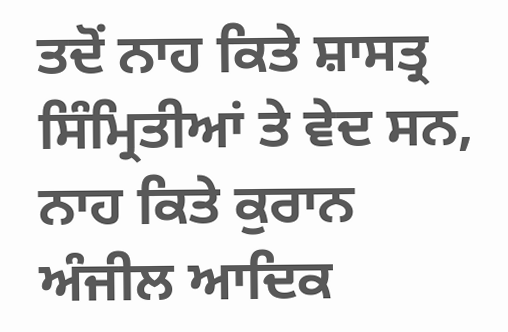ਤਦੋਂ ਨਾਹ ਕਿਤੇ ਸ਼ਾਸਤ੍ਰ ਸਿੰਮ੍ਰਿਤੀਆਂ ਤੇ ਵੇਦ ਸਨ, ਨਾਹ ਕਿਤੇ ਕੁਰਾਨ ਅੰਜੀਲ ਆਦਿਕ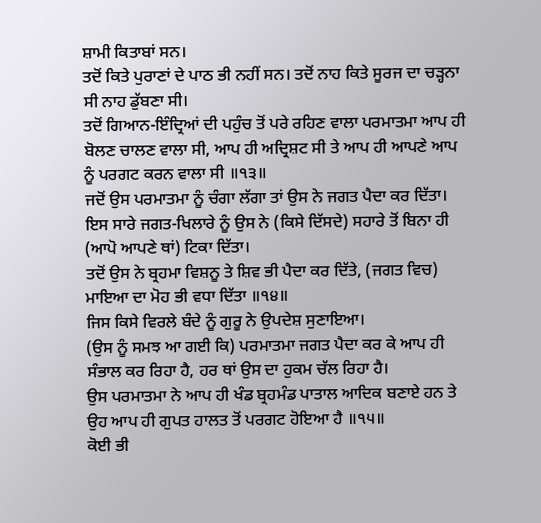ਸ਼ਾਮੀ ਕਿਤਾਬਾਂ ਸਨ।
ਤਦੋਂ ਕਿਤੇ ਪੁਰਾਣਾਂ ਦੇ ਪਾਠ ਭੀ ਨਹੀਂ ਸਨ। ਤਦੋਂ ਨਾਹ ਕਿਤੇ ਸੂਰਜ ਦਾ ਚੜ੍ਹਨਾ ਸੀ ਨਾਹ ਡੁੱਬਣਾ ਸੀ।
ਤਦੋਂ ਗਿਆਨ-ਇੰਦ੍ਰਿਆਂ ਦੀ ਪਹੁੰਚ ਤੋਂ ਪਰੇ ਰਹਿਣ ਵਾਲਾ ਪਰਮਾਤਮਾ ਆਪ ਹੀ ਬੋਲਣ ਚਾਲਣ ਵਾਲਾ ਸੀ, ਆਪ ਹੀ ਅਦ੍ਰਿਸ਼ਟ ਸੀ ਤੇ ਆਪ ਹੀ ਆਪਣੇ ਆਪ ਨੂੰ ਪਰਗਟ ਕਰਨ ਵਾਲਾ ਸੀ ॥੧੩॥
ਜਦੋਂ ਉਸ ਪਰਮਾਤਮਾ ਨੂੰ ਚੰਗਾ ਲੱਗਾ ਤਾਂ ਉਸ ਨੇ ਜਗਤ ਪੈਦਾ ਕਰ ਦਿੱਤਾ।
ਇਸ ਸਾਰੇ ਜਗਤ-ਖਿਲਾਰੇ ਨੂੰ ਉਸ ਨੇ (ਕਿਸੇ ਦਿੱਸਦੇ) ਸਹਾਰੇ ਤੋਂ ਬਿਨਾ ਹੀ (ਆਪੋ ਆਪਣੇ ਥਾਂ) ਟਿਕਾ ਦਿੱਤਾ।
ਤਦੋਂ ਉਸ ਨੇ ਬ੍ਰਹਮਾ ਵਿਸ਼ਨੂ ਤੇ ਸ਼ਿਵ ਭੀ ਪੈਦਾ ਕਰ ਦਿੱਤੇ, (ਜਗਤ ਵਿਚ) ਮਾਇਆ ਦਾ ਮੋਹ ਭੀ ਵਧਾ ਦਿੱਤਾ ॥੧੪॥
ਜਿਸ ਕਿਸੇ ਵਿਰਲੇ ਬੰਦੇ ਨੂੰ ਗੁਰੂ ਨੇ ਉਪਦੇਸ਼ ਸੁਣਾਇਆ।
(ਉਸ ਨੂੰ ਸਮਝ ਆ ਗਈ ਕਿ) ਪਰਮਾਤਮਾ ਜਗਤ ਪੈਦਾ ਕਰ ਕੇ ਆਪ ਹੀ ਸੰਭਾਲ ਕਰ ਰਿਹਾ ਹੈ, ਹਰ ਥਾਂ ਉਸ ਦਾ ਹੁਕਮ ਚੱਲ ਰਿਹਾ ਹੈ।
ਉਸ ਪਰਮਾਤਮਾ ਨੇ ਆਪ ਹੀ ਖੰਡ ਬ੍ਰਹਮੰਡ ਪਾਤਾਲ ਆਦਿਕ ਬਣਾਏ ਹਨ ਤੇ ਉਹ ਆਪ ਹੀ ਗੁਪਤ ਹਾਲਤ ਤੋਂ ਪਰਗਟ ਹੋਇਆ ਹੈ ॥੧੫॥
ਕੋਈ ਭੀ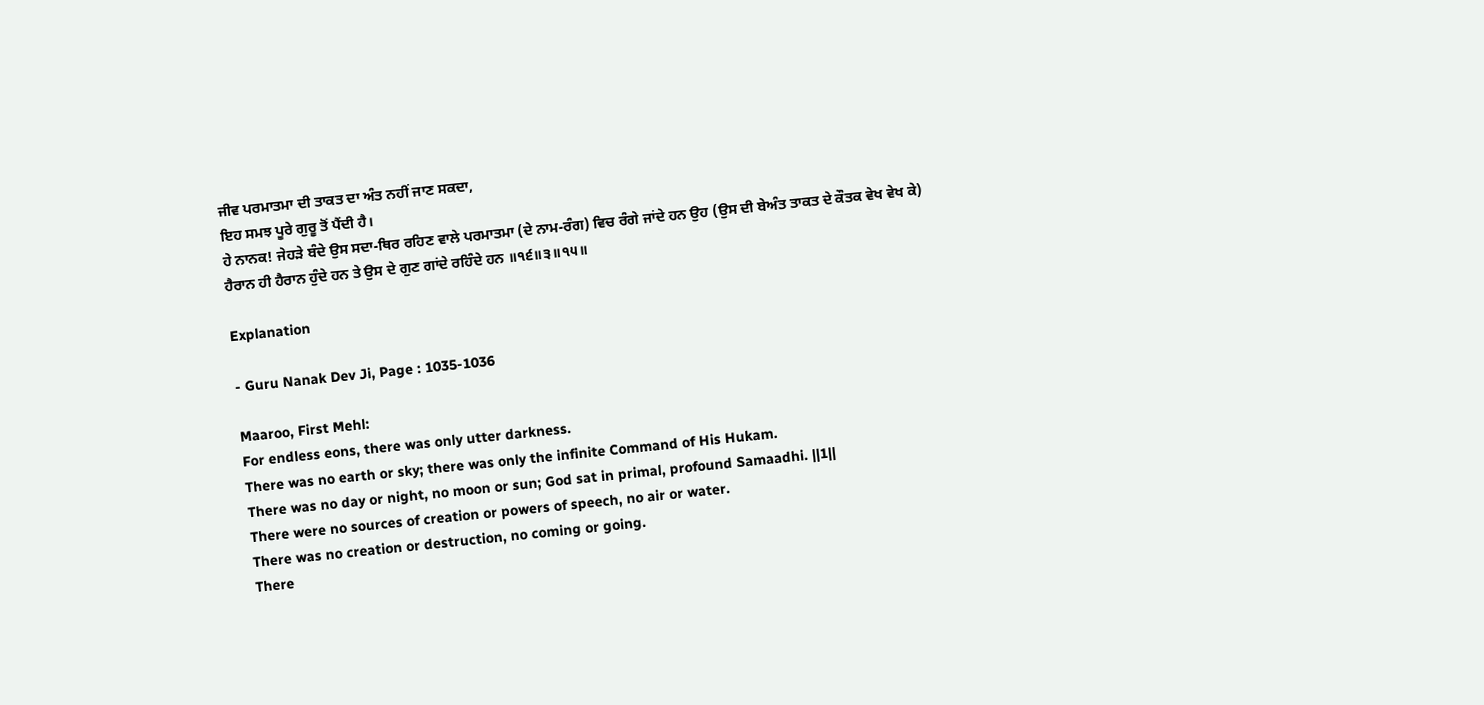ਜੀਵ ਪਰਮਾਤਮਾ ਦੀ ਤਾਕਤ ਦਾ ਅੰਤ ਨਹੀਂ ਜਾਣ ਸਕਦਾ,
ਇਹ ਸਮਝ ਪੂਰੇ ਗੁਰੂ ਤੋਂ ਪੈਂਦੀ ਹੈ।
ਹੇ ਨਾਨਕ! ਜੇਹੜੇ ਬੰਦੇ ਉਸ ਸਦਾ-ਥਿਰ ਰਹਿਣ ਵਾਲੇ ਪਰਮਾਤਮਾ (ਦੇ ਨਾਮ-ਰੰਗ) ਵਿਚ ਰੰਗੇ ਜਾਂਦੇ ਹਨ ਉਹ (ਉਸ ਦੀ ਬੇਅੰਤ ਤਾਕਤ ਦੇ ਕੌਤਕ ਵੇਖ ਵੇਖ ਕੇ) ਹੈਰਾਨ ਹੀ ਹੈਰਾਨ ਹੁੰਦੇ ਹਨ ਤੇ ਉਸ ਦੇ ਗੁਣ ਗਾਂਦੇ ਰਹਿੰਦੇ ਹਨ ॥੧੬॥੩॥੧੫॥

Explanation

- Guru Nanak Dev Ji, Page : 1035-1036

Maaroo, First Mehl:
For endless eons, there was only utter darkness.
There was no earth or sky; there was only the infinite Command of His Hukam.
There was no day or night, no moon or sun; God sat in primal, profound Samaadhi. ||1||
There were no sources of creation or powers of speech, no air or water.
There was no creation or destruction, no coming or going.
There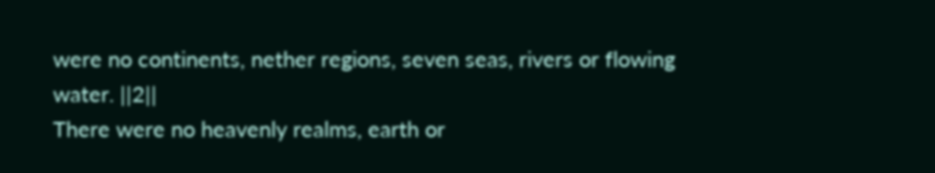were no continents, nether regions, seven seas, rivers or flowing water. ||2||
There were no heavenly realms, earth or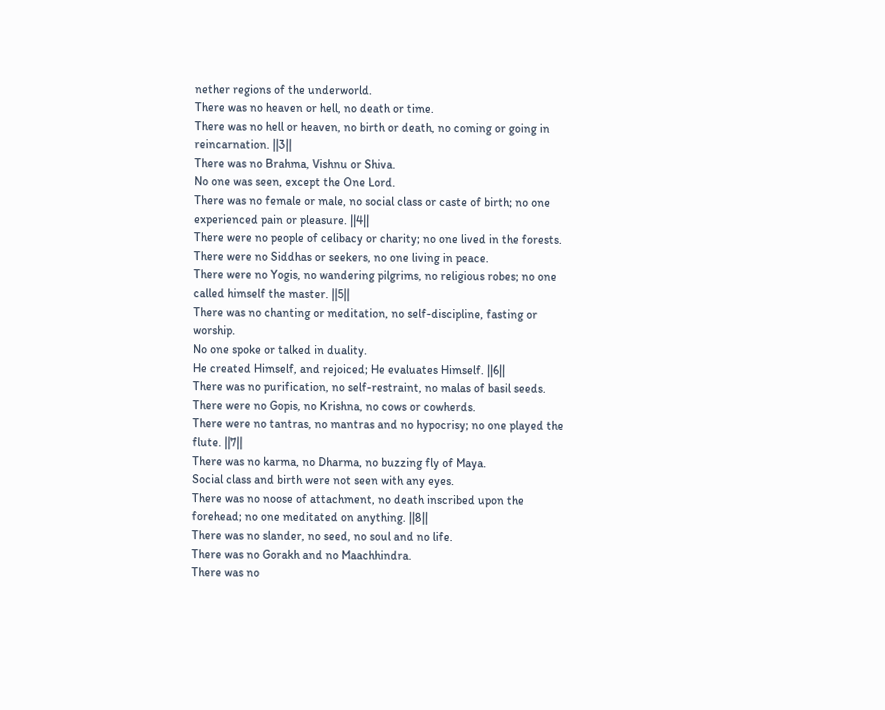nether regions of the underworld.
There was no heaven or hell, no death or time.
There was no hell or heaven, no birth or death, no coming or going in reincarnation. ||3||
There was no Brahma, Vishnu or Shiva.
No one was seen, except the One Lord.
There was no female or male, no social class or caste of birth; no one experienced pain or pleasure. ||4||
There were no people of celibacy or charity; no one lived in the forests.
There were no Siddhas or seekers, no one living in peace.
There were no Yogis, no wandering pilgrims, no religious robes; no one called himself the master. ||5||
There was no chanting or meditation, no self-discipline, fasting or worship.
No one spoke or talked in duality.
He created Himself, and rejoiced; He evaluates Himself. ||6||
There was no purification, no self-restraint, no malas of basil seeds.
There were no Gopis, no Krishna, no cows or cowherds.
There were no tantras, no mantras and no hypocrisy; no one played the flute. ||7||
There was no karma, no Dharma, no buzzing fly of Maya.
Social class and birth were not seen with any eyes.
There was no noose of attachment, no death inscribed upon the forehead; no one meditated on anything. ||8||
There was no slander, no seed, no soul and no life.
There was no Gorakh and no Maachhindra.
There was no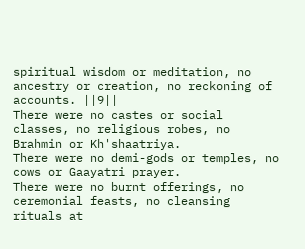spiritual wisdom or meditation, no ancestry or creation, no reckoning of accounts. ||9||
There were no castes or social classes, no religious robes, no Brahmin or Kh'shaatriya.
There were no demi-gods or temples, no cows or Gaayatri prayer.
There were no burnt offerings, no ceremonial feasts, no cleansing rituals at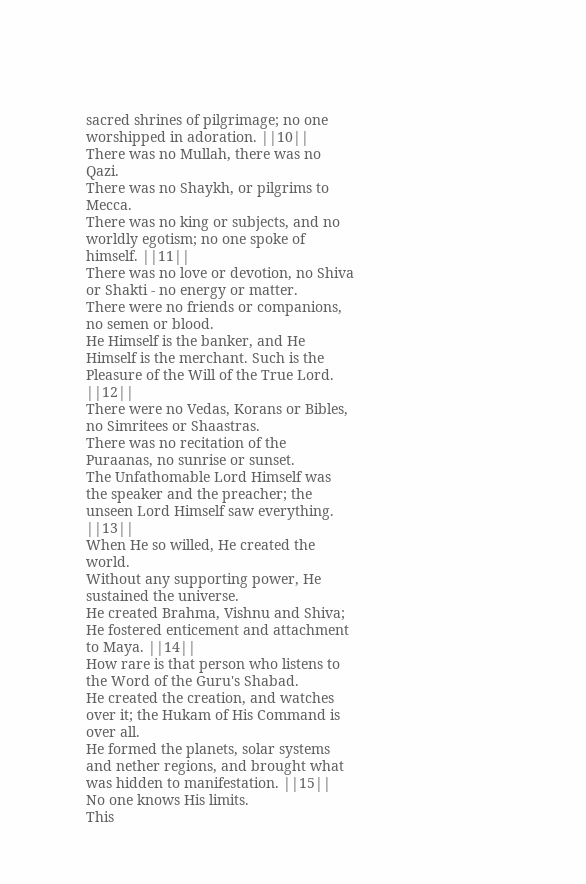sacred shrines of pilgrimage; no one worshipped in adoration. ||10||
There was no Mullah, there was no Qazi.
There was no Shaykh, or pilgrims to Mecca.
There was no king or subjects, and no worldly egotism; no one spoke of himself. ||11||
There was no love or devotion, no Shiva or Shakti - no energy or matter.
There were no friends or companions, no semen or blood.
He Himself is the banker, and He Himself is the merchant. Such is the Pleasure of the Will of the True Lord. ||12||
There were no Vedas, Korans or Bibles, no Simritees or Shaastras.
There was no recitation of the Puraanas, no sunrise or sunset.
The Unfathomable Lord Himself was the speaker and the preacher; the unseen Lord Himself saw everything. ||13||
When He so willed, He created the world.
Without any supporting power, He sustained the universe.
He created Brahma, Vishnu and Shiva; He fostered enticement and attachment to Maya. ||14||
How rare is that person who listens to the Word of the Guru's Shabad.
He created the creation, and watches over it; the Hukam of His Command is over all.
He formed the planets, solar systems and nether regions, and brought what was hidden to manifestation. ||15||
No one knows His limits.
This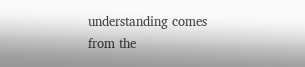understanding comes from the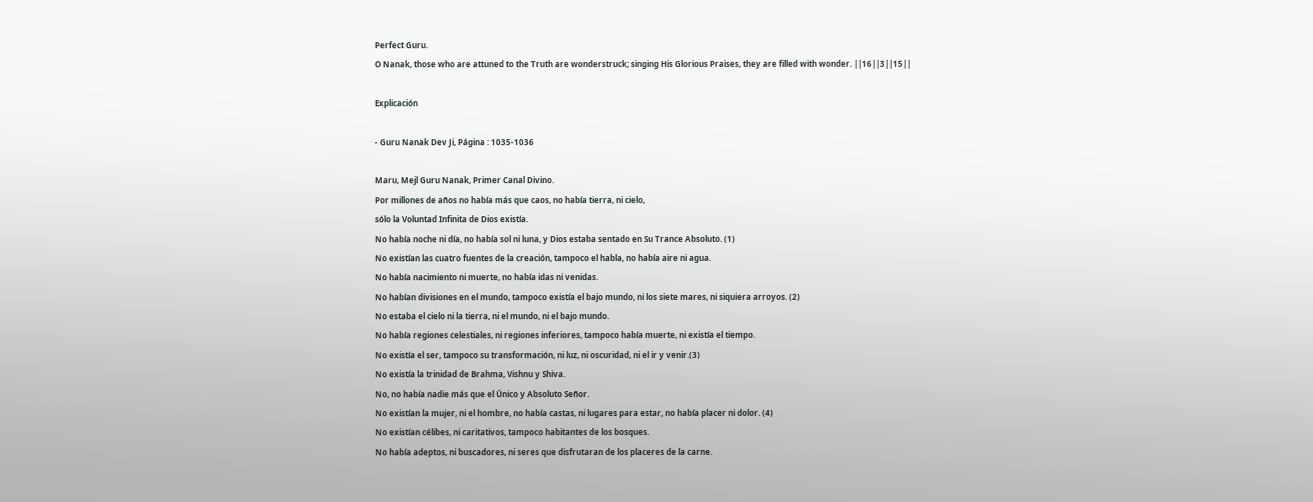Perfect Guru.
O Nanak, those who are attuned to the Truth are wonderstruck; singing His Glorious Praises, they are filled with wonder. ||16||3||15||

Explicación

- Guru Nanak Dev Ji, Página : 1035-1036

Maru, Mejl Guru Nanak, Primer Canal Divino.
Por millones de años no había más que caos, no había tierra, ni cielo,
sólo la Voluntad Infinita de Dios existía.
No había noche ni día, no había sol ni luna, y Dios estaba sentado en Su Trance Absoluto. (1)
No existían las cuatro fuentes de la creación, tampoco el habla, no había aire ni agua.
No había nacimiento ni muerte, no había idas ni venidas.
No habían divisiones en el mundo, tampoco existía el bajo mundo, ni los siete mares, ni siquiera arroyos. (2)
No estaba el cielo ni la tierra, ni el mundo, ni el bajo mundo.
No había regiones celestiales, ni regiones inferiores, tampoco había muerte, ni existía el tiempo.
No existía el ser, tampoco su transformación, ni luz, ni oscuridad, ni el ir y venir.(3)
No existía la trinidad de Brahma, Vishnu y Shiva.
No, no había nadie más que el Único y Absoluto Señor.
No existían la mujer, ni el hombre, no había castas, ni lugares para estar, no había placer ni dolor. (4)
No existían célibes, ni caritativos, tampoco habitantes de los bosques.
No había adeptos, ni buscadores, ni seres que disfrutaran de los placeres de la carne.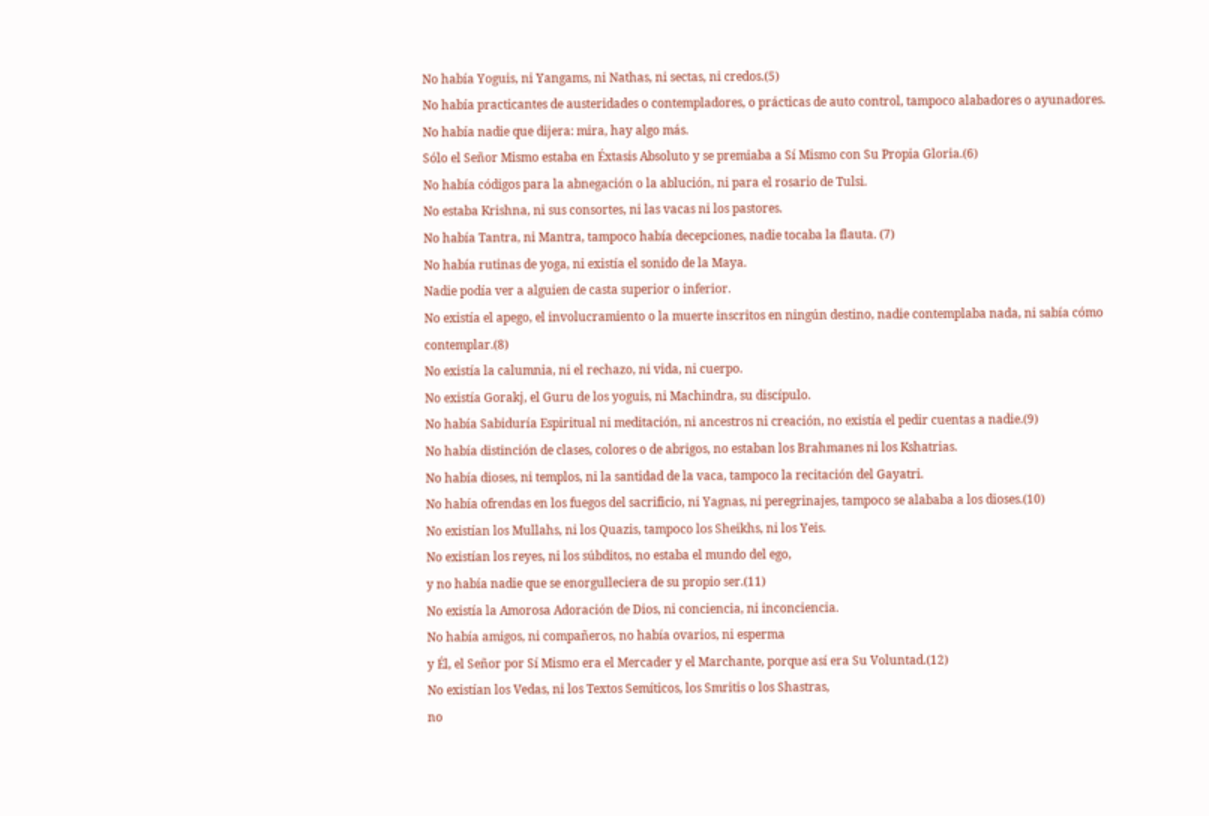No había Yoguis, ni Yangams, ni Nathas, ni sectas, ni credos.(5)
No había practicantes de austeridades o contempladores, o prácticas de auto control, tampoco alabadores o ayunadores.
No había nadie que dijera: mira, hay algo más.
Sólo el Señor Mismo estaba en Éxtasis Absoluto y se premiaba a Sí Mismo con Su Propia Gloria.(6)
No había códigos para la abnegación o la ablución, ni para el rosario de Tulsi.
No estaba Krishna, ni sus consortes, ni las vacas ni los pastores.
No había Tantra, ni Mantra, tampoco había decepciones, nadie tocaba la flauta. (7)
No había rutinas de yoga, ni existía el sonido de la Maya.
Nadie podía ver a alguien de casta superior o inferior.
No existía el apego, el involucramiento o la muerte inscritos en ningún destino, nadie contemplaba nada, ni sabía cómo contemplar.(8)
No existía la calumnia, ni el rechazo, ni vida, ni cuerpo.
No existía Gorakj, el Guru de los yoguis, ni Machindra, su discípulo.
No había Sabiduría Espiritual ni meditación, ni ancestros ni creación, no existía el pedir cuentas a nadie.(9)
No había distinción de clases, colores o de abrigos, no estaban los Brahmanes ni los Kshatrias.
No había dioses, ni templos, ni la santidad de la vaca, tampoco la recitación del Gayatri.
No había ofrendas en los fuegos del sacrificio, ni Yagnas, ni peregrinajes, tampoco se alababa a los dioses.(10)
No existían los Mullahs, ni los Quazis, tampoco los Sheikhs, ni los Yeis.
No existían los reyes, ni los súbditos, no estaba el mundo del ego,
y no había nadie que se enorgulleciera de su propio ser.(11)
No existía la Amorosa Adoración de Dios, ni conciencia, ni inconciencia.
No había amigos, ni compañeros, no había ovarios, ni esperma
y Él, el Señor por Sí Mismo era el Mercader y el Marchante, porque así era Su Voluntad.(12)
No existían los Vedas, ni los Textos Semíticos, los Smritis o los Shastras,
no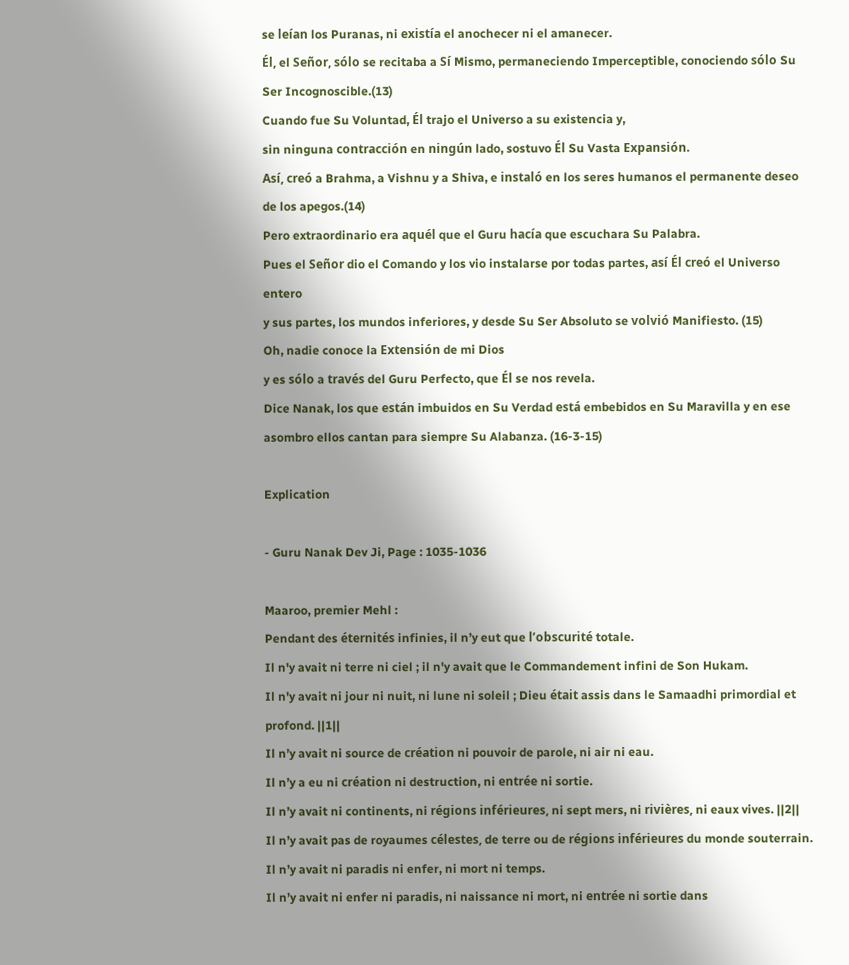se leían los Puranas, ni existía el anochecer ni el amanecer.
Él, el Señor, sólo se recitaba a Sí Mismo, permaneciendo Imperceptible, conociendo sólo Su Ser Incognoscible.(13)
Cuando fue Su Voluntad, Él trajo el Universo a su existencia y,
sin ninguna contracción en ningún lado, sostuvo Él Su Vasta Expansión.
Así, creó a Brahma, a Vishnu y a Shiva, e instaló en los seres humanos el permanente deseo de los apegos.(14)
Pero extraordinario era aquél que el Guru hacía que escuchara Su Palabra.
Pues el Señor dio el Comando y los vio instalarse por todas partes, así Él creó el Universo entero
y sus partes, los mundos inferiores, y desde Su Ser Absoluto se volvió Manifiesto. (15)
Oh, nadie conoce la Extensión de mi Dios
y es sólo a través del Guru Perfecto, que Él se nos revela.
Dice Nanak, los que están imbuidos en Su Verdad está embebidos en Su Maravilla y en ese asombro ellos cantan para siempre Su Alabanza. (16-3-15)

Explication

- Guru Nanak Dev Ji, Page : 1035-1036

Maaroo, premier Mehl :
Pendant des éternités infinies, il n’y eut que l’obscurité totale.
Il n'y avait ni terre ni ciel ; il n'y avait que le Commandement infini de Son Hukam.
Il n'y avait ni jour ni nuit, ni lune ni soleil ; Dieu était assis dans le Samaadhi primordial et profond. ||1||
Il n’y avait ni source de création ni pouvoir de parole, ni air ni eau.
Il n’y a eu ni création ni destruction, ni entrée ni sortie.
Il n’y avait ni continents, ni régions inférieures, ni sept mers, ni rivières, ni eaux vives. ||2||
Il n’y avait pas de royaumes célestes, de terre ou de régions inférieures du monde souterrain.
Il n’y avait ni paradis ni enfer, ni mort ni temps.
Il n’y avait ni enfer ni paradis, ni naissance ni mort, ni entrée ni sortie dans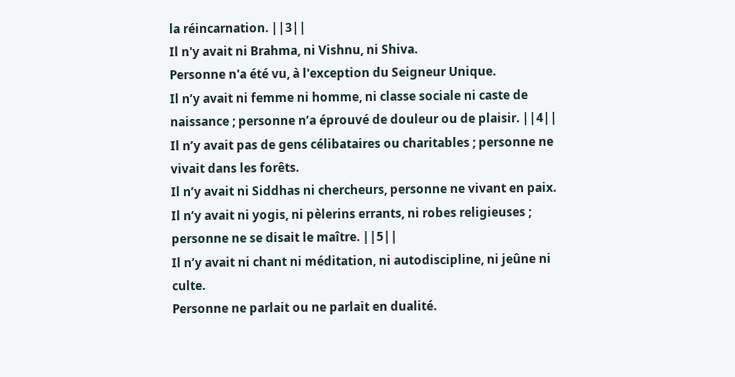la réincarnation. ||3||
Il n'y avait ni Brahma, ni Vishnu, ni Shiva.
Personne n'a été vu, à l'exception du Seigneur Unique.
Il n’y avait ni femme ni homme, ni classe sociale ni caste de naissance ; personne n’a éprouvé de douleur ou de plaisir. ||4||
Il n’y avait pas de gens célibataires ou charitables ; personne ne vivait dans les forêts.
Il n’y avait ni Siddhas ni chercheurs, personne ne vivant en paix.
Il n’y avait ni yogis, ni pèlerins errants, ni robes religieuses ; personne ne se disait le maître. ||5||
Il n’y avait ni chant ni méditation, ni autodiscipline, ni jeûne ni culte.
Personne ne parlait ou ne parlait en dualité.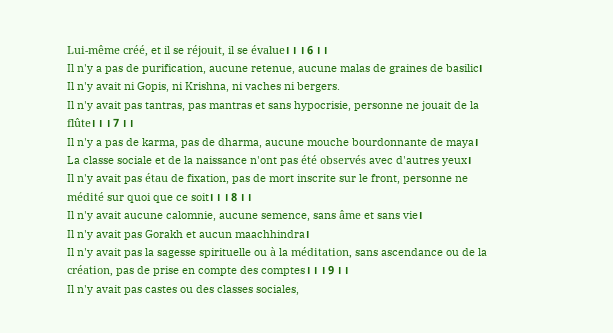Lui-même créé, et il se réjouit, il se évalue। । । 6 । ।
Il n'y a pas de purification, aucune retenue, aucune malas de graines de basilic।
Il n'y avait ni Gopis, ni Krishna, ni vaches ni bergers.
Il n'y avait pas tantras, pas mantras et sans hypocrisie, personne ne jouait de la flûte। । । 7 । ।
Il n'y a pas de karma, pas de dharma, aucune mouche bourdonnante de maya।
La classe sociale et de la naissance n'ont pas été observés avec d'autres yeux।
Il n'y avait pas étau de fixation, pas de mort inscrite sur le front, personne ne médité sur quoi que ce soit। । । 8 । ।
Il n'y avait aucune calomnie, aucune semence, sans âme et sans vie।
Il n'y avait pas Gorakh et aucun maachhindra।
Il n'y avait pas la sagesse spirituelle ou à la méditation, sans ascendance ou de la création, pas de prise en compte des comptes। । । 9 । ।
Il n'y avait pas castes ou des classes sociales,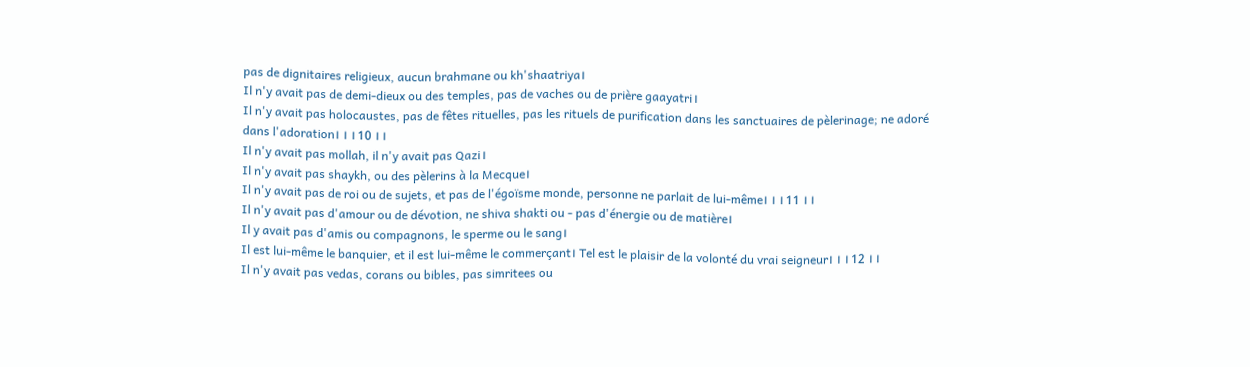pas de dignitaires religieux, aucun brahmane ou kh'shaatriya।
Il n'y avait pas de demi-dieux ou des temples, pas de vaches ou de prière gaayatri।
Il n'y avait pas holocaustes, pas de fêtes rituelles, pas les rituels de purification dans les sanctuaires de pèlerinage; ne adoré dans l'adoration। । । 10 । ।
Il n'y avait pas mollah, il n'y avait pas Qazi।
Il n'y avait pas shaykh, ou des pèlerins à la Mecque।
Il n'y avait pas de roi ou de sujets, et pas de l'égoïsme monde, personne ne parlait de lui-même। । । 11 । ।
Il n'y avait pas d'amour ou de dévotion, ne shiva shakti ou - pas d'énergie ou de matière।
Il y avait pas d'amis ou compagnons, le sperme ou le sang।
Il est lui-même le banquier, et il est lui-même le commerçant। Tel est le plaisir de la volonté du vrai seigneur। । । 12 । ।
Il n'y avait pas vedas, corans ou bibles, pas simritees ou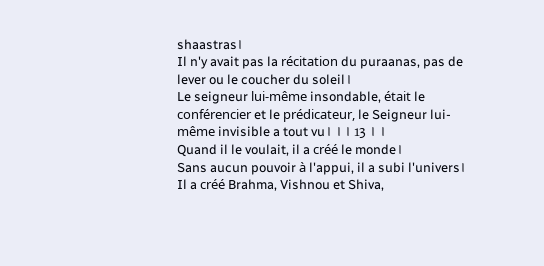shaastras।
Il n'y avait pas la récitation du puraanas, pas de lever ou le coucher du soleil।
Le seigneur lui-même insondable, était le conférencier et le prédicateur, le Seigneur lui-même invisible a tout vu। । । 13 । ।
Quand il le voulait, il a créé le monde।
Sans aucun pouvoir à l'appui, il a subi l'univers।
Il a créé Brahma, Vishnou et Shiva,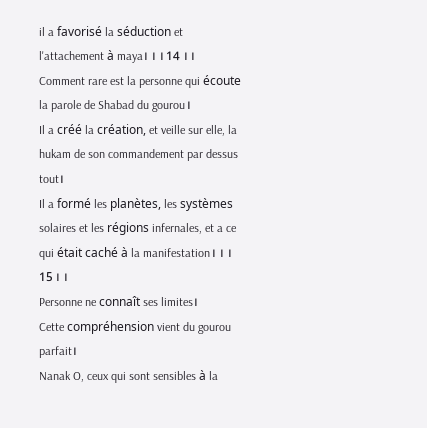il a favorisé la séduction et l'attachement à maya। । । 14 । ।
Comment rare est la personne qui écoute la parole de Shabad du gourou।
Il a créé la création, et veille sur elle, la hukam de son commandement par dessus tout।
Il a formé les planètes, les systèmes solaires et les régions infernales, et a ce qui était caché à la manifestation। । । 15 । ।
Personne ne connaît ses limites।
Cette compréhension vient du gourou parfait।
Nanak O, ceux qui sont sensibles à la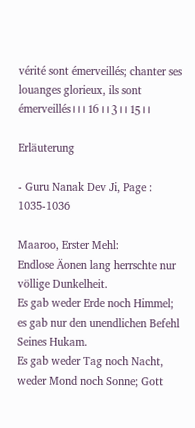vérité sont émerveillés; chanter ses louanges glorieux, ils sont émerveillés। । । 16 । । 3 । । 15 । ।

Erläuterung

- Guru Nanak Dev Ji, Page : 1035-1036

Maaroo, Erster Mehl:
Endlose Äonen lang herrschte nur völlige Dunkelheit.
Es gab weder Erde noch Himmel; es gab nur den unendlichen Befehl Seines Hukam.
Es gab weder Tag noch Nacht, weder Mond noch Sonne; Gott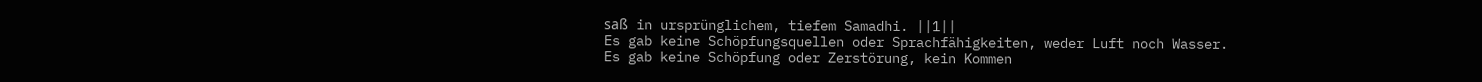saß in ursprünglichem, tiefem Samadhi. ||1||
Es gab keine Schöpfungsquellen oder Sprachfähigkeiten, weder Luft noch Wasser.
Es gab keine Schöpfung oder Zerstörung, kein Kommen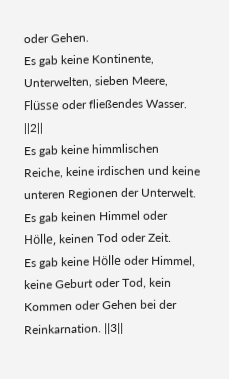oder Gehen.
Es gab keine Kontinente, Unterwelten, sieben Meere, Flüsse oder fließendes Wasser. ||2||
Es gab keine himmlischen Reiche, keine irdischen und keine unteren Regionen der Unterwelt.
Es gab keinen Himmel oder Hölle, keinen Tod oder Zeit.
Es gab keine Hölle oder Himmel, keine Geburt oder Tod, kein Kommen oder Gehen bei der Reinkarnation. ||3||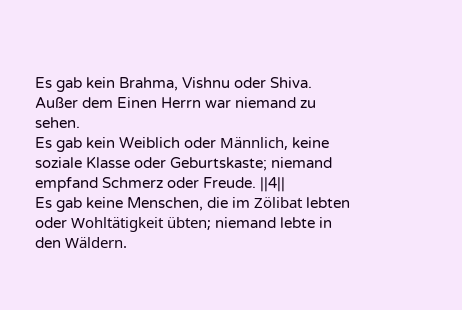Es gab kein Brahma, Vishnu oder Shiva.
Außer dem Einen Herrn war niemand zu sehen.
Es gab kein Weiblich oder Männlich, keine soziale Klasse oder Geburtskaste; niemand empfand Schmerz oder Freude. ||4||
Es gab keine Menschen, die im Zölibat lebten oder Wohltätigkeit übten; niemand lebte in den Wäldern.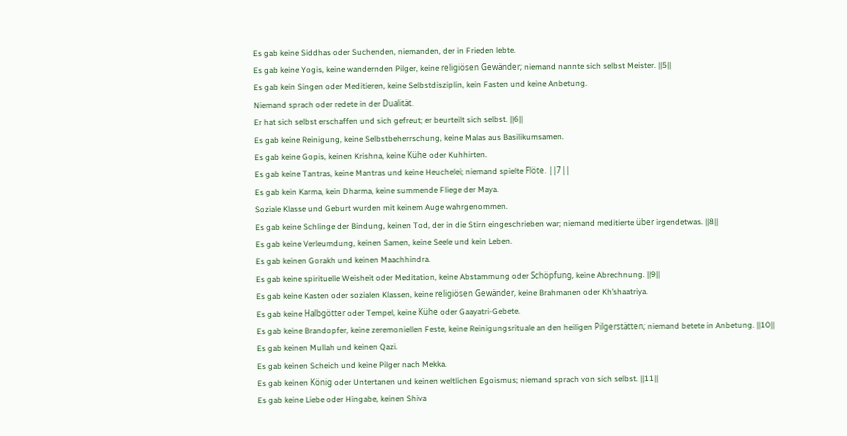Es gab keine Siddhas oder Suchenden, niemanden, der in Frieden lebte.
Es gab keine Yogis, keine wandernden Pilger, keine religiösen Gewänder; niemand nannte sich selbst Meister. ||5||
Es gab kein Singen oder Meditieren, keine Selbstdisziplin, kein Fasten und keine Anbetung.
Niemand sprach oder redete in der Dualität.
Er hat sich selbst erschaffen und sich gefreut; er beurteilt sich selbst. ||6||
Es gab keine Reinigung, keine Selbstbeherrschung, keine Malas aus Basilikumsamen.
Es gab keine Gopis, keinen Krishna, keine Kühe oder Kuhhirten.
Es gab keine Tantras, keine Mantras und keine Heuchelei; niemand spielte Flöte. ||7||
Es gab kein Karma, kein Dharma, keine summende Fliege der Maya.
Soziale Klasse und Geburt wurden mit keinem Auge wahrgenommen.
Es gab keine Schlinge der Bindung, keinen Tod, der in die Stirn eingeschrieben war; niemand meditierte über irgendetwas. ||8||
Es gab keine Verleumdung, keinen Samen, keine Seele und kein Leben.
Es gab keinen Gorakh und keinen Maachhindra.
Es gab keine spirituelle Weisheit oder Meditation, keine Abstammung oder Schöpfung, keine Abrechnung. ||9||
Es gab keine Kasten oder sozialen Klassen, keine religiösen Gewänder, keine Brahmanen oder Kh’shaatriya.
Es gab keine Halbgötter oder Tempel, keine Kühe oder Gaayatri-Gebete.
Es gab keine Brandopfer, keine zeremoniellen Feste, keine Reinigungsrituale an den heiligen Pilgerstätten; niemand betete in Anbetung. ||10||
Es gab keinen Mullah und keinen Qazi.
Es gab keinen Scheich und keine Pilger nach Mekka.
Es gab keinen König oder Untertanen und keinen weltlichen Egoismus; niemand sprach von sich selbst. ||11||
Es gab keine Liebe oder Hingabe, keinen Shiva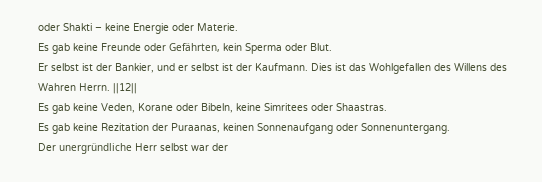oder Shakti – keine Energie oder Materie.
Es gab keine Freunde oder Gefährten, kein Sperma oder Blut.
Er selbst ist der Bankier, und er selbst ist der Kaufmann. Dies ist das Wohlgefallen des Willens des Wahren Herrn. ||12||
Es gab keine Veden, Korane oder Bibeln, keine Simritees oder Shaastras.
Es gab keine Rezitation der Puraanas, keinen Sonnenaufgang oder Sonnenuntergang.
Der unergründliche Herr selbst war der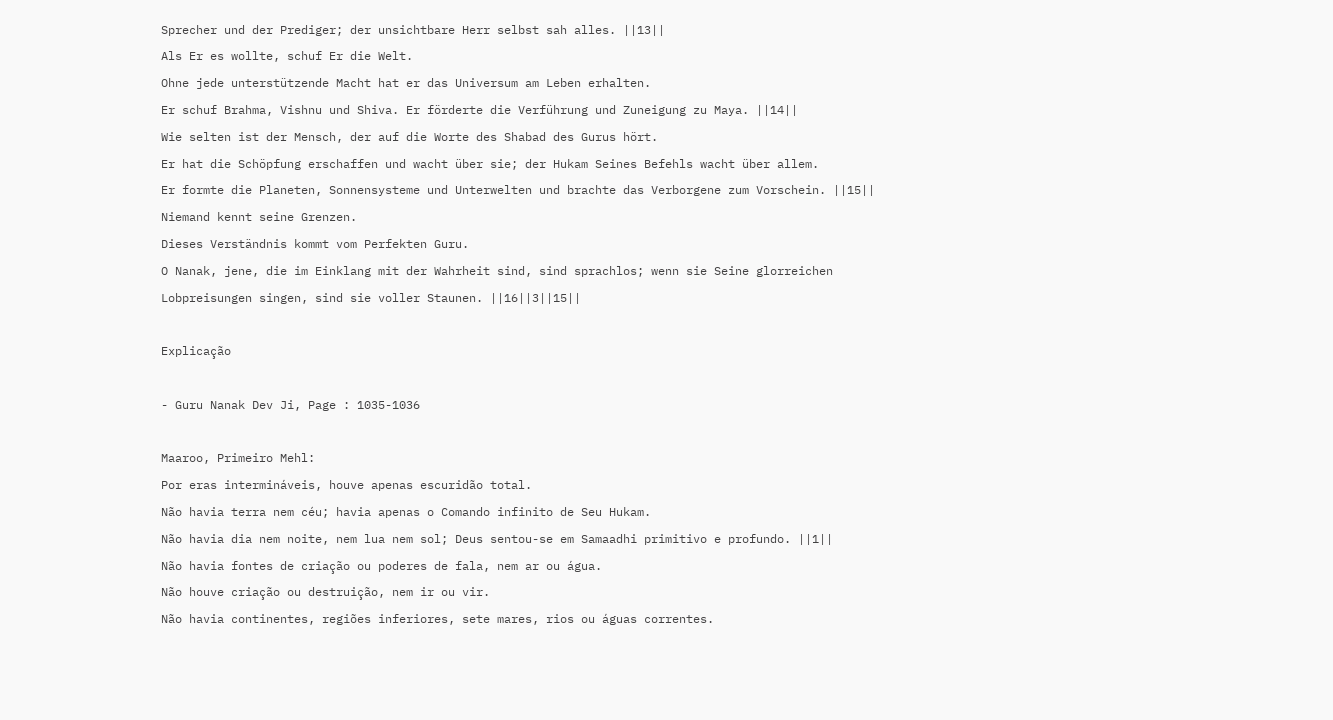Sprecher und der Prediger; der unsichtbare Herr selbst sah alles. ||13||
Als Er es wollte, schuf Er die Welt.
Ohne jede unterstützende Macht hat er das Universum am Leben erhalten.
Er schuf Brahma, Vishnu und Shiva. Er förderte die Verführung und Zuneigung zu Maya. ||14||
Wie selten ist der Mensch, der auf die Worte des Shabad des Gurus hört.
Er hat die Schöpfung erschaffen und wacht über sie; der Hukam Seines Befehls wacht über allem.
Er formte die Planeten, Sonnensysteme und Unterwelten und brachte das Verborgene zum Vorschein. ||15||
Niemand kennt seine Grenzen.
Dieses Verständnis kommt vom Perfekten Guru.
O Nanak, jene, die im Einklang mit der Wahrheit sind, sind sprachlos; wenn sie Seine glorreichen Lobpreisungen singen, sind sie voller Staunen. ||16||3||15||

Explicação

- Guru Nanak Dev Ji, Page : 1035-1036

Maaroo, Primeiro Mehl:
Por eras intermináveis, houve apenas escuridão total.
Não havia terra nem céu; havia apenas o Comando infinito de Seu Hukam.
Não havia dia nem noite, nem lua nem sol; Deus sentou-se em Samaadhi primitivo e profundo. ||1||
Não havia fontes de criação ou poderes de fala, nem ar ou água.
Não houve criação ou destruição, nem ir ou vir.
Não havia continentes, regiões inferiores, sete mares, rios ou águas correntes.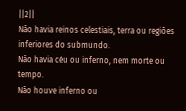||2||
Não havia reinos celestiais, terra ou regiões inferiores do submundo.
Não havia céu ou inferno, nem morte ou tempo.
Não houve inferno ou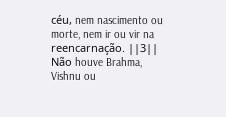céu, nem nascimento ou morte, nem ir ou vir na reencarnação. ||3||
Não houve Brahma, Vishnu ou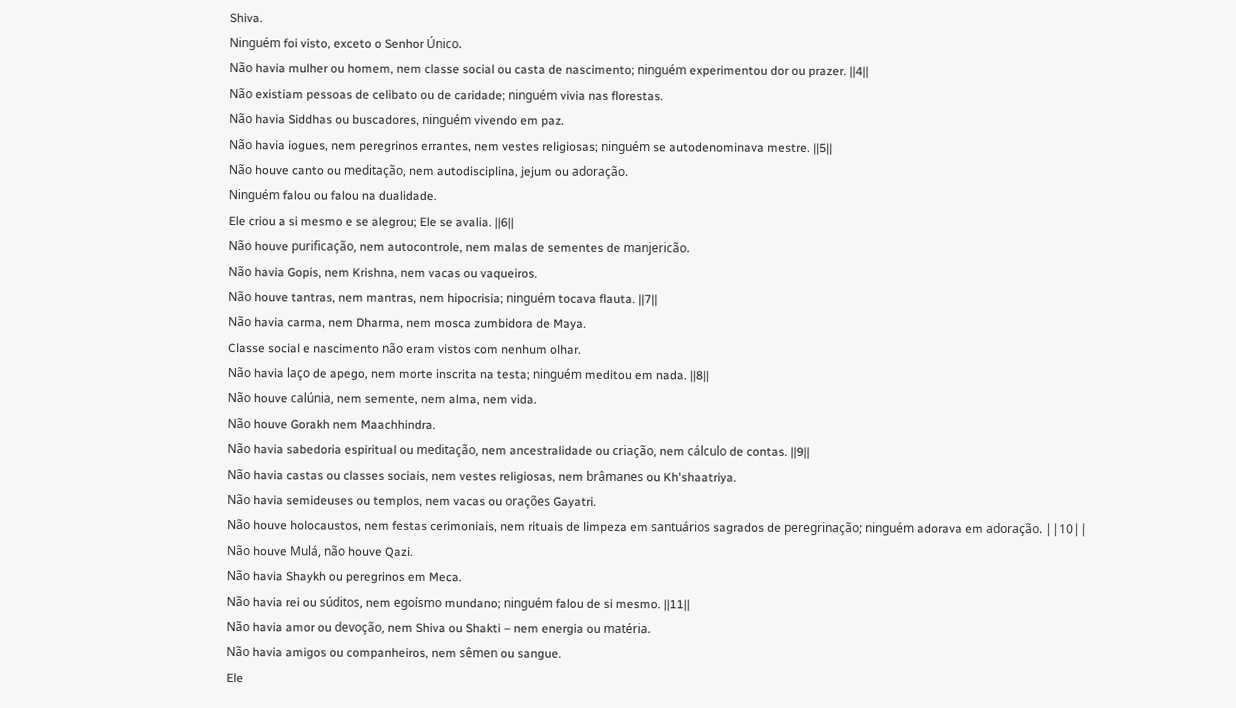Shiva.
Ninguém foi visto, exceto o Senhor Único.
Não havia mulher ou homem, nem classe social ou casta de nascimento; ninguém experimentou dor ou prazer. ||4||
Não existiam pessoas de celibato ou de caridade; ninguém vivia nas florestas.
Não havia Siddhas ou buscadores, ninguém vivendo em paz.
Não havia iogues, nem peregrinos errantes, nem vestes religiosas; ninguém se autodenominava mestre. ||5||
Não houve canto ou meditação, nem autodisciplina, jejum ou adoração.
Ninguém falou ou falou na dualidade.
Ele criou a si mesmo e se alegrou; Ele se avalia. ||6||
Não houve purificação, nem autocontrole, nem malas de sementes de manjericão.
Não havia Gopis, nem Krishna, nem vacas ou vaqueiros.
Não houve tantras, nem mantras, nem hipocrisia; ninguém tocava flauta. ||7||
Não havia carma, nem Dharma, nem mosca zumbidora de Maya.
Classe social e nascimento não eram vistos com nenhum olhar.
Não havia laço de apego, nem morte inscrita na testa; ninguém meditou em nada. ||8||
Não houve calúnia, nem semente, nem alma, nem vida.
Não houve Gorakh nem Maachhindra.
Não havia sabedoria espiritual ou meditação, nem ancestralidade ou criação, nem cálculo de contas. ||9||
Não havia castas ou classes sociais, nem vestes religiosas, nem brâmanes ou Kh'shaatriya.
Não havia semideuses ou templos, nem vacas ou orações Gayatri.
Não houve holocaustos, nem festas cerimoniais, nem rituais de limpeza em santuários sagrados de peregrinação; ninguém adorava em adoração. ||10||
Não houve Mulá, não houve Qazi.
Não havia Shaykh ou peregrinos em Meca.
Não havia rei ou súditos, nem egoísmo mundano; ninguém falou de si mesmo. ||11||
Não havia amor ou devoção, nem Shiva ou Shakti – nem energia ou matéria.
Não havia amigos ou companheiros, nem sêmen ou sangue.
Ele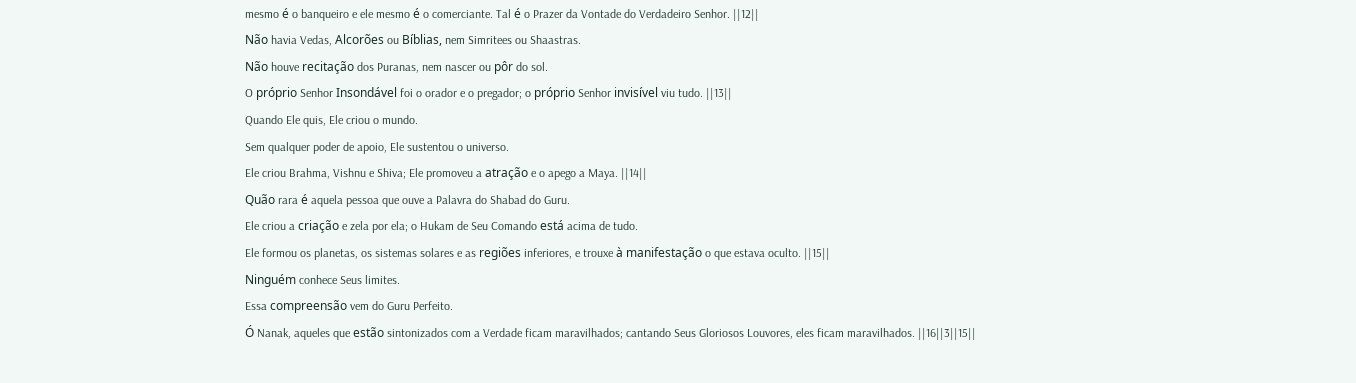mesmo é o banqueiro e ele mesmo é o comerciante. Tal é o Prazer da Vontade do Verdadeiro Senhor. ||12||
Não havia Vedas, Alcorões ou Bíblias, nem Simritees ou Shaastras.
Não houve recitação dos Puranas, nem nascer ou pôr do sol.
O próprio Senhor Insondável foi o orador e o pregador; o próprio Senhor invisível viu tudo. ||13||
Quando Ele quis, Ele criou o mundo.
Sem qualquer poder de apoio, Ele sustentou o universo.
Ele criou Brahma, Vishnu e Shiva; Ele promoveu a atração e o apego a Maya. ||14||
Quão rara é aquela pessoa que ouve a Palavra do Shabad do Guru.
Ele criou a criação e zela por ela; o Hukam de Seu Comando está acima de tudo.
Ele formou os planetas, os sistemas solares e as regiões inferiores, e trouxe à manifestação o que estava oculto. ||15||
Ninguém conhece Seus limites.
Essa compreensão vem do Guru Perfeito.
Ó Nanak, aqueles que estão sintonizados com a Verdade ficam maravilhados; cantando Seus Gloriosos Louvores, eles ficam maravilhados. ||16||3||15||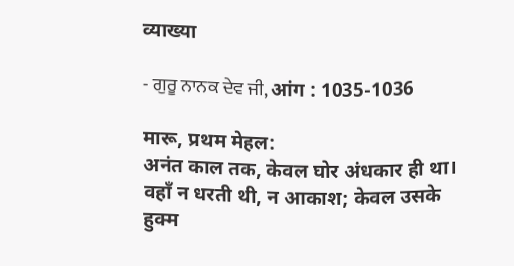व्याख्या

- ਗੁਰੂ ਨਾਨਕ ਦੇਵ ਜੀ, आंग : 1035-1036

मारू, प्रथम मेहल:
अनंत काल तक, केवल घोर अंधकार ही था।
वहाँ न धरती थी, न आकाश; केवल उसके हुक्म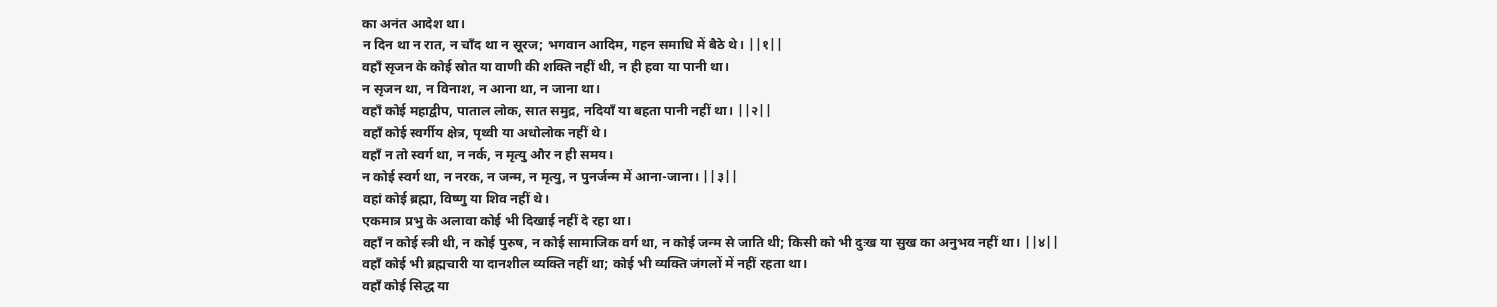का अनंत आदेश था।
न दिन था न रात, न चाँद था न सूरज; भगवान आदिम, गहन समाधि में बैठे थे। ||१||
वहाँ सृजन के कोई स्रोत या वाणी की शक्ति नहीं थी, न ही हवा या पानी था।
न सृजन था, न विनाश, न आना था, न जाना था।
वहाँ कोई महाद्वीप, पाताल लोक, सात समुद्र, नदियाँ या बहता पानी नहीं था। ||२||
वहाँ कोई स्वर्गीय क्षेत्र, पृथ्वी या अधोलोक नहीं थे।
वहाँ न तो स्वर्ग था, न नर्क, न मृत्यु और न ही समय।
न कोई स्वर्ग था, न नरक, न जन्म, न मृत्यु, न पुनर्जन्म में आना-जाना। ||३||
वहां कोई ब्रह्मा, विष्णु या शिव नहीं थे।
एकमात्र प्रभु के अलावा कोई भी दिखाई नहीं दे रहा था।
वहाँ न कोई स्त्री थी, न कोई पुरुष, न कोई सामाजिक वर्ग था, न कोई जन्म से जाति थी; किसी को भी दुःख या सुख का अनुभव नहीं था। ||४||
वहाँ कोई भी ब्रह्मचारी या दानशील व्यक्ति नहीं था; कोई भी व्यक्ति जंगलों में नहीं रहता था।
वहाँ कोई सिद्ध या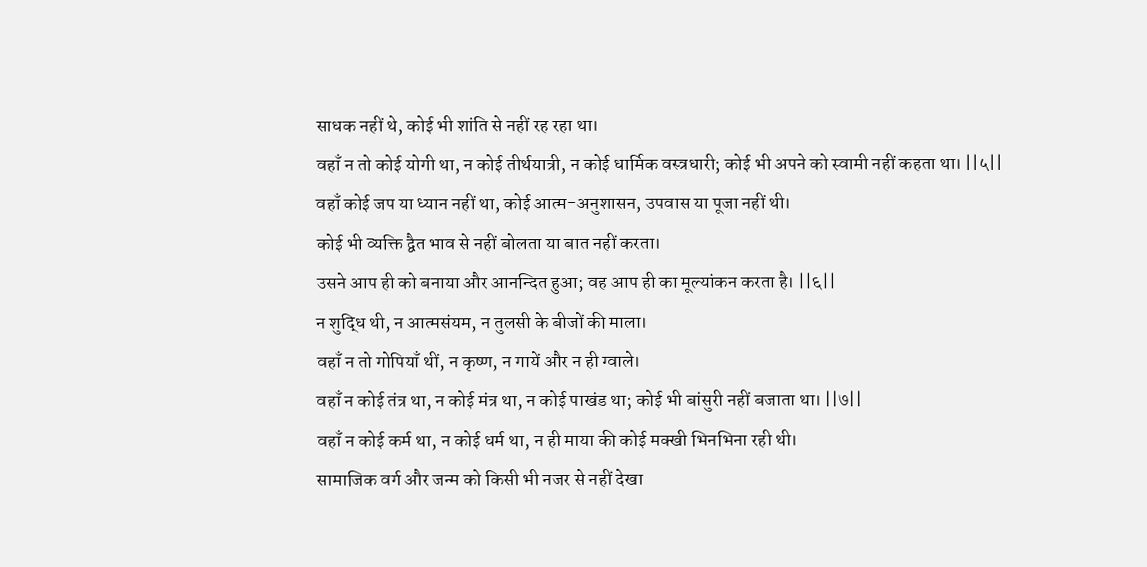साधक नहीं थे, कोई भी शांति से नहीं रह रहा था।
वहाँ न तो कोई योगी था, न कोई तीर्थयात्री, न कोई धार्मिक वस्त्रधारी; कोई भी अपने को स्वामी नहीं कहता था। ||५||
वहाँ कोई जप या ध्यान नहीं था, कोई आत्म-अनुशासन, उपवास या पूजा नहीं थी।
कोई भी व्यक्ति द्वैत भाव से नहीं बोलता या बात नहीं करता।
उसने आप ही को बनाया और आनन्दित हुआ; वह आप ही का मूल्यांकन करता है। ||६||
न शुद्धि थी, न आत्मसंयम, न तुलसी के बीजों की माला।
वहाँ न तो गोपियाँ थीं, न कृष्ण, न गायें और न ही ग्वाले।
वहाँ न कोई तंत्र था, न कोई मंत्र था, न कोई पाखंड था; कोई भी बांसुरी नहीं बजाता था। ||७||
वहाँ न कोई कर्म था, न कोई धर्म था, न ही माया की कोई मक्खी भिनभिना रही थी।
सामाजिक वर्ग और जन्म को किसी भी नजर से नहीं देखा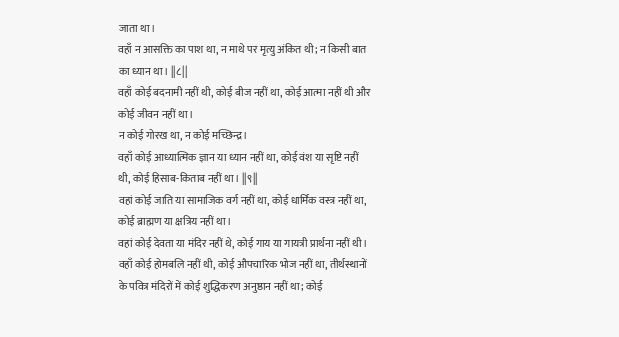जाता था।
वहाँ न आसक्ति का पाश था, न माथे पर मृत्यु अंकित थी; न किसी बात का ध्यान था। ||८||
वहाँ कोई बदनामी नहीं थी, कोई बीज नहीं था, कोई आत्मा नहीं थी और कोई जीवन नहीं था।
न कोई गोरख था, न कोई मच्छिन्द्र।
वहाँ कोई आध्यात्मिक ज्ञान या ध्यान नहीं था, कोई वंश या सृष्टि नहीं थी, कोई हिसाब-किताब नहीं था। ||९||
वहां कोई जाति या सामाजिक वर्ग नहीं था, कोई धार्मिक वस्त्र नहीं था, कोई ब्राह्मण या क्षत्रिय नहीं था।
वहां कोई देवता या मंदिर नहीं थे, कोई गाय या गायत्री प्रार्थना नहीं थी।
वहाँ कोई होमबलि नहीं थी, कोई औपचारिक भोज नहीं था, तीर्थस्थानों के पवित्र मंदिरों में कोई शुद्धिकरण अनुष्ठान नहीं था; कोई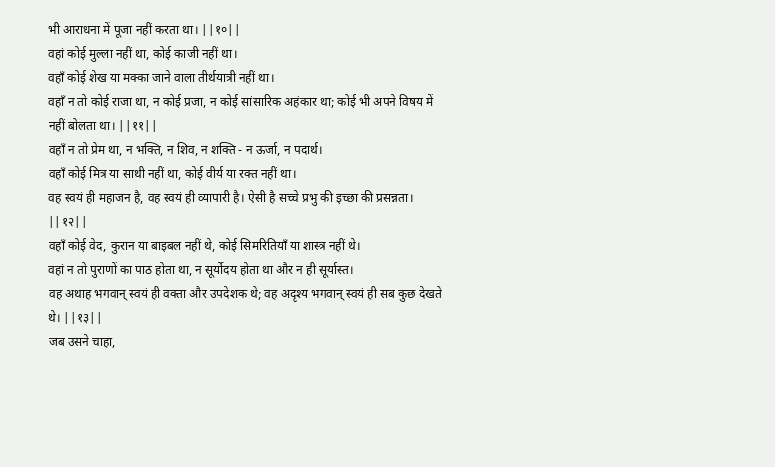भी आराधना में पूजा नहीं करता था। ||१०||
वहां कोई मुल्ला नहीं था, कोई काजी नहीं था।
वहाँ कोई शेख या मक्का जाने वाला तीर्थयात्री नहीं था।
वहाँ न तो कोई राजा था, न कोई प्रजा, न कोई सांसारिक अहंकार था; कोई भी अपने विषय में नहीं बोलता था। ||११||
वहाँ न तो प्रेम था, न भक्ति, न शिव, न शक्ति - न ऊर्जा, न पदार्थ।
वहाँ कोई मित्र या साथी नहीं था, कोई वीर्य या रक्त नहीं था।
वह स्वयं ही महाजन है, वह स्वयं ही व्यापारी है। ऐसी है सच्चे प्रभु की इच्छा की प्रसन्नता। ||१२||
वहाँ कोई वेद, कुरान या बाइबल नहीं थे, कोई सिमरितियाँ या शास्त्र नहीं थे।
वहां न तो पुराणों का पाठ होता था, न सूर्योदय होता था और न ही सूर्यास्त।
वह अथाह भगवान् स्वयं ही वक्ता और उपदेशक थे; वह अदृश्य भगवान् स्वयं ही सब कुछ देखते थे। ||१३||
जब उसने चाहा,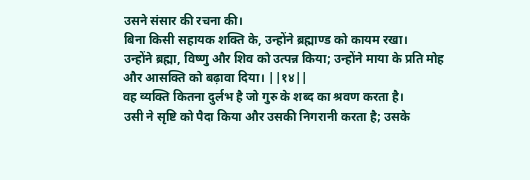उसने संसार की रचना की।
बिना किसी सहायक शक्ति के, उन्होंने ब्रह्माण्ड को कायम रखा।
उन्होंने ब्रह्मा, विष्णु और शिव को उत्पन्न किया; उन्होंने माया के प्रति मोह और आसक्ति को बढ़ावा दिया। ||१४||
वह व्यक्ति कितना दुर्लभ है जो गुरु के शब्द का श्रवण करता है।
उसी ने सृष्टि को पैदा किया और उसकी निगरानी करता है; उसके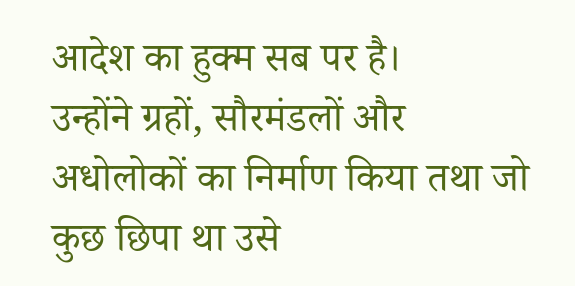आदेश का हुक्म सब पर है।
उन्होंने ग्रहों, सौरमंडलों और अधोलोकों का निर्माण किया तथा जो कुछ छिपा था उसे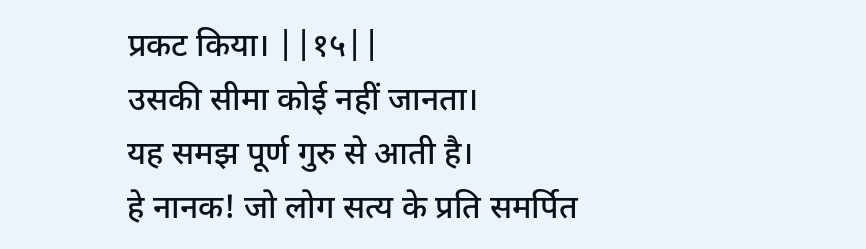प्रकट किया। ||१५||
उसकी सीमा कोई नहीं जानता।
यह समझ पूर्ण गुरु से आती है।
हे नानक! जो लोग सत्य के प्रति समर्पित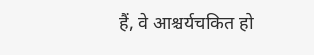हैं, वे आश्चर्यचकित हो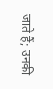जाते हैं; उनकी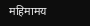महिमामय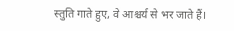स्तुति गाते हुए, वे आश्चर्य से भर जाते हैं।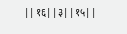||१६||३||१५||